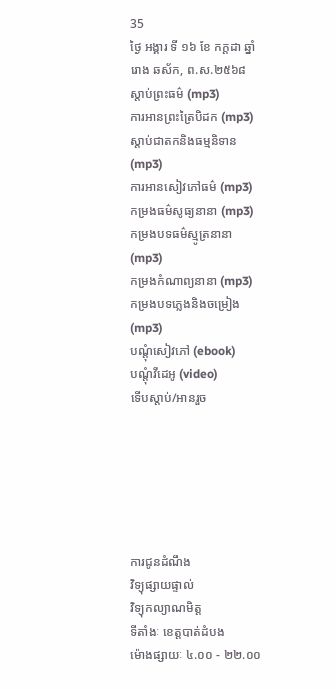35
ថ្ងៃ អង្គារ ទី ១៦ ខែ កក្តដា ឆ្នាំរោង ឆស័ក, ព.ស.២៥៦៨
ស្តាប់ព្រះធម៌ (mp3)
ការអានព្រះត្រៃបិដក (mp3)
ស្តាប់ជាតកនិងធម្មនិទាន (mp3)
ការអានសៀវភៅធម៌ (mp3)
កម្រងធម៌សូធ្យនានា (mp3)
កម្រងបទធម៌ស្មូត្រនានា (mp3)
កម្រងកំណាព្យនានា (mp3)
កម្រងបទភ្លេងនិងចម្រៀង (mp3)
បណ្តុំសៀវភៅ (ebook)
បណ្តុំវីដេអូ (video)
ទើបស្តាប់/អានរួច






ការជូនដំណឹង
វិទ្យុផ្សាយផ្ទាល់
វិទ្យុកល្យាណមិត្ត
ទីតាំងៈ ខេត្តបាត់ដំបង
ម៉ោងផ្សាយៈ ៤.០០ - ២២.០០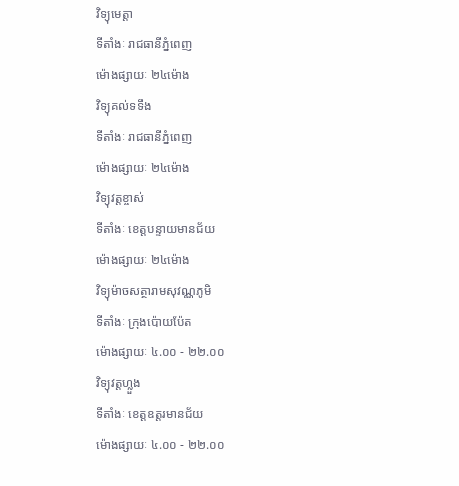វិទ្យុមេត្តា
ទីតាំងៈ រាជធានីភ្នំពេញ
ម៉ោងផ្សាយៈ ២៤ម៉ោង
វិទ្យុគល់ទទឹង
ទីតាំងៈ រាជធានីភ្នំពេញ
ម៉ោងផ្សាយៈ ២៤ម៉ោង
វិទ្យុវត្តខ្ចាស់
ទីតាំងៈ ខេត្តបន្ទាយមានជ័យ
ម៉ោងផ្សាយៈ ២៤ម៉ោង
វិទ្យុម៉ាចសត្ថារាមសុវណ្ណភូមិ
ទីតាំងៈ ក្រុងប៉ោយប៉ែត
ម៉ោងផ្សាយៈ ៤.០០ - ២២.០០
វិទ្យុវត្តហ្លួង
ទីតាំងៈ ខេត្តឧត្តរមានជ័យ
ម៉ោងផ្សាយៈ ៤.០០ - ២២.០០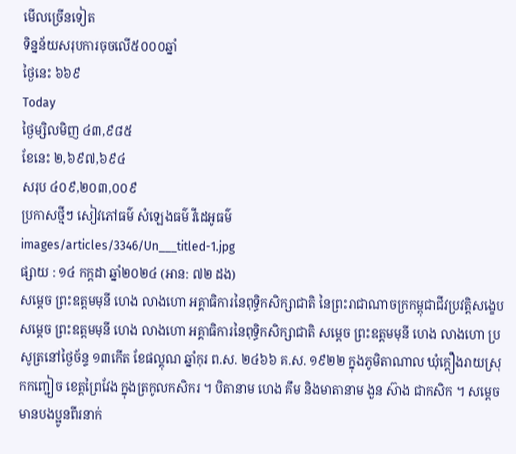មើលច្រើនទៀត
ទិន្នន័យសរុបការចុចលើ៥០០០ឆ្នាំ
ថ្ងៃនេះ ៦៦៩
Today
ថ្ងៃម្សិលមិញ ៤៣,៩៨៥
ខែនេះ ២,៦៩៧,៦៩៤
សរុប ៤០៩,២០៣,០០៩
ប្រកាសថ្មីៗ សៀវភៅធម៌ សំឡេងធម៌ វីដេអូធម៌
images/articles/3346/Un___titled-1.jpg
ផ្សាយ : ១៤ កក្តដា ឆ្នាំ២០២៤ (អាន: ៧២ ដង)
សម្តេច ព្រះឧត្តមមុនី ហេង លាងហោ អគ្គាធិការនៃពុទ្ធិកសិក្សាជាតិ នៃព្រះរាជាណាចក្រកម្ពុជាជីវប្រវត្តិសង្ខេប សម្តេច ព្រះឧត្តមមុនី ហេង លាងហោ អគ្គាធិការនៃពុទ្ធិកសិក្សាជាតិ សម្តេច ព្រះឧត្តមមុនី ហេង លាងហោ ប្រសូត្រនៅថ្ងៃច័ន្ទ ‌‌១៣កើត ខែផល្គុណ ឆ្នាំកុរ ព.ស. ២៤៦៦ គ.ស. ១៩២២ ក្នុងភូមិតាណាល ឃុំក្តឿងរាយស្រុកកញ្ជៀច ខេត្តព្រៃវែង ក្នុងត្រកូលកសិករ ។ បិតានាម ហេង គឹម និងមាតានាម ងួន ស៊ាង ជាកសិក ។ សម្តេចមានបងប្អូនពីរនាក់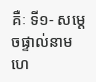គឺៈ ទី១- សម្តេចផ្ទាល់នាម ហេ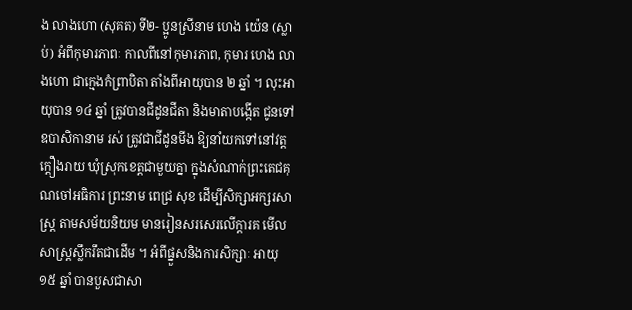ង លាងហោ (សុគត) ទី២- ប្អូនស្រីនាម ហេង យ៉េន (ស្លាប់) អំពីកុមារភាពៈ កាលពីនៅកុមារភាព, កុមារ ហេង លាងហោ ជាក្មេងកំព្រាបិតា តាំងពីអាយុបាន ២ ឆ្នាំ ។ លុះអាយុបាន ១៤ ឆ្នាំ ត្រូវបានជីដូនជីតា និងមាតាបង្កើត ជូនទៅឧបាសិកានាម រស់ ត្រូវជាជីដូនមីង ឱ្យនាំយកទៅនៅវត្តក្តឿងរាយ ឃុំស្រុកខេត្តជាមួយគ្នា ក្នុងសំណាក់ព្រះតេជគុណចៅអធិការ ព្រះនាម ពេជ្រ សុខ ដើម្បីសិក្សាអក្សរសាស្ត្រ តាមសម័យនិយម មានរៀនសរសេរលើក្តារគ មើលសាស្ត្រស្លឹករឹតជាដើម ។ អំពីផ្នួសនិងការសិក្សាៈ អាយុ ១៥ ឆ្នាំ បានបួសជាសា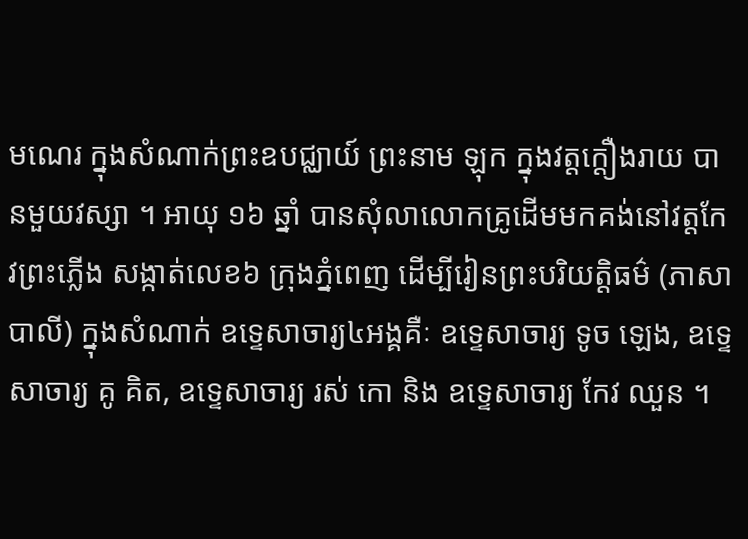មណេរ ក្នុងសំណាក់ព្រះឧបជ្ឈាយ៍ ព្រះនាម ឡុក ក្នុងវត្តក្តឿងរាយ បានមួយវស្សា ។ អាយុ ១៦ ឆ្នាំ បានសុំលាលោកគ្រូដើមមកគង់នៅវត្តកែវព្រះភ្លើង សង្កាត់លេខ៦ ក្រុងភ្នំពេញ ដើម្បីរៀនព្រះបរិយត្តិធម៌ (ភាសាបាលី) ក្នុងសំណាក់ ឧទ្ទេសាចារ្យ៤អង្គគឺៈ ឧទ្ទេសាចារ្យ ទូច ឡេង, ឧទ្ទេសាចារ្យ គូ គិត, ឧទ្ទេសាចារ្យ រស់ កោ និង ឧទ្ទេសាចារ្យ កែវ ឈួន ។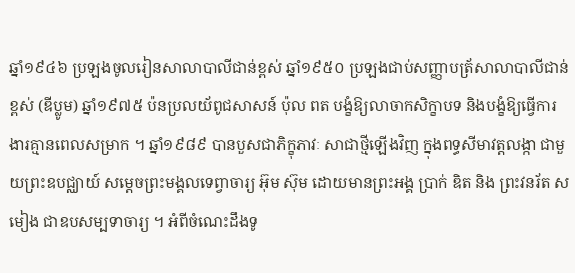ឆ្នាំ១៩៤៦ ប្រឡងចូលរៀនសាលាបាលីជាន់ខ្ពស់ ឆ្នាំ១៩៥០ ប្រឡងជាប់សញ្ញាបត្រ័សាលាបាលីជាន់ខ្ពស់ (ឌីប្លូម) ឆ្នាំ១៩៧៥ ប៉នប្រលយ័ពូជសាសន៍ ប៉ុល ពត បង្ខំឱ្យលាចាកសិក្ខាបទ និងបង្ខំឱ្យធ្វើការងារគ្មានពេលសម្រាក ។ ឆ្នាំ១៩៨៩ បានបួសជាភិក្ខុភាវៈ សាជាថ្មីឡើងវិញ ក្នុងពទ្ធសីមាវត្តលង្កា ជាមួយព្រះឧបជ្ឈាយ៍ សម្តេចព្រះមង្គលទេព្វាចារ្យ អ៊ុម ស៊ុម ដោយមានព្រះអង្គ ប្រាក់ ឌិត និង ព្រះវនរ័ត ស មៀង ជាឧបសម្បទាចារ្យ ។ អំពីចំណេះដឹងទូ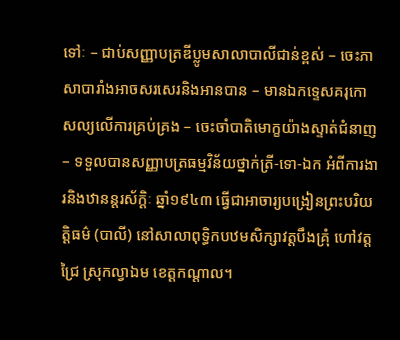ទៅៈ – ជាប់សញ្ញាបត្រឌីប្លូមសាលាបាលីជាន់ខ្ពស់ – ចេះភាសាបារាំងអាចសរសេរនិងអានបាន – មានឯកទ្ទេសគរុកោសល្យលើការគ្រប់គ្រង – ចេះចាំបាតិមោក្ខយ៉ាងស្ទាត់ជំនាញ – ទទួលបានសញ្ញាបត្រធម្មវិន័យថ្នាក់ត្រី-ទោ-ឯក អំពីការងារនិងឋានន្តរស័ក្តិៈ ឆ្នាំ១៩៤៣ ធ្វើជាអាចារ្យបង្រៀនព្រះបរិយត្តិធម៌ (បាលី) នៅសាលាពុទ្ធិកបឋមសិក្សាវត្តបឹងគ្រុំ ហៅវត្តជ្រៃ ស្រុកល្វាឯម ខេត្តកណ្តាល។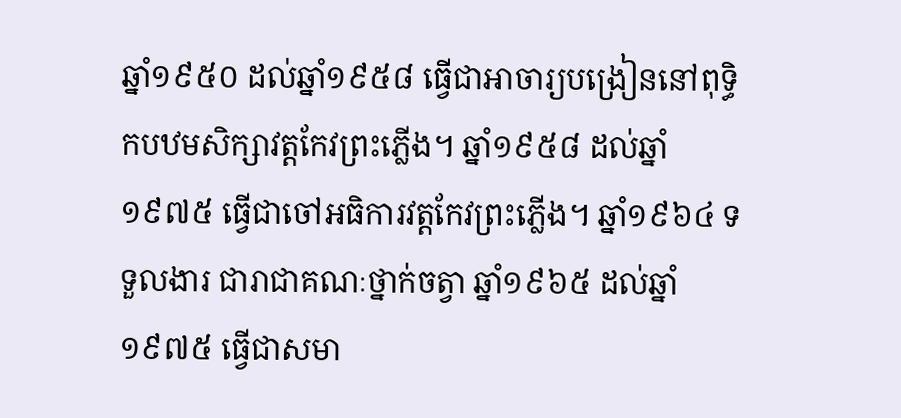ឆ្នាំ១៩៥០ ដល់ឆ្នាំ១៩៥៨ ធ្វើជាអាចារ្យបង្រៀននៅពុទ្ធិកបឋមសិក្សាវត្តកែវព្រះភ្លើង។ ឆ្នាំ១៩៥៨ ដល់ឆ្នាំ១៩៧៥ ធ្វើជាចៅអធិការវត្តកែវព្រះភ្លើង។ ឆ្នាំ១៩៦៤ ទទួលងារ ជារាជាគណៈថ្នាក់ចត្វា ឆ្នាំ១៩៦៥ ដល់ឆ្នាំ១៩៧៥ ធ្វើជាសមា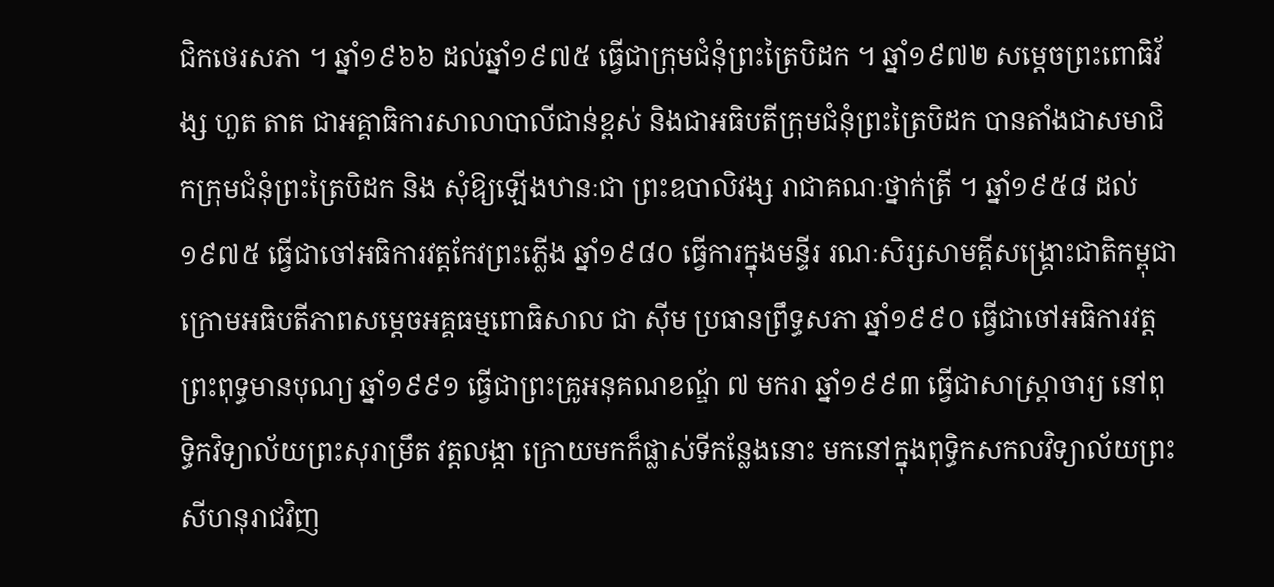ជិកថេរសភា ។ ឆ្នាំ១៩៦៦ ដល់ឆ្នាំ១៩៧៥ ធ្វើជាក្រុមជំនុំព្រះត្រៃបិដក ។ ឆ្នាំ១៩៧២ សម្តេចព្រះពោធិវ័ង្ស ហួត តាត ជាអគ្គាធិការសាលាបាលីជាន់ខ្ពស់ និងជាអធិបតីក្រុមជំនុំព្រះត្រៃបិដក បានតាំងជាសមាជិកក្រុមជំនុំព្រះត្រៃបិដក និង សុំឱ្យឡើងឋានៈជា ព្រះឧបាលិវង្ស រាជាគណៈថ្នាក់ត្រី ។ ឆ្នាំ១៩៥៨ ដល់១៩៧៥ ធ្វើជាចៅអធិការវត្តកែវព្រះភ្លើង ឆ្នាំ១៩៨០ ធ្វើការក្នុងមន្ទីរ រណៈសិរ្សសាមគ្គីសង្រ្គោះជាតិកម្ពុជា ក្រោមអធិបតីភាពសម្តេចអគ្គធម្មពោធិសាល ជា ស៊ីម ប្រធានព្រឹទ្ធសភា ឆ្នាំ១៩៩០ ធ្វើជាចៅអធិការវត្តព្រះពុទ្ធមានបុណ្យ ឆ្នាំ១៩៩១ ធ្វើជាព្រះគ្រូអនុគណខណ្ឌ័ ៧ មករា ឆ្នាំ១៩៩៣ ធ្វើជាសាស្រ្តាចារ្យ នៅពុទ្ធិកវិទ្យាល័យព្រះសុរាម្រឹត វត្តលង្កា ក្រោយមកក៏ផ្លាស់ទីកន្លែងនោះ មកនៅក្នុងពុទ្ធិកសកលវិទ្យាល័យព្រះសីហនុរាជវិញ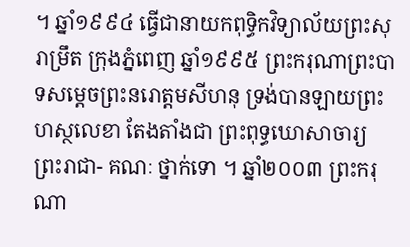។ ឆ្នាំ១៩៩៤ ធ្វើជានាយកពុទ្ធិកវិទ្យាល័យព្រះសុរាម្រឹត ក្រុងភ្នំពេញ ឆ្នាំ១៩៩៥ ព្រះករុណាព្រះបាទសម្តេចព្រះនរោត្តមសីហនុ ទ្រង់បានឡាយព្រះហស្ថលេខា តែងតាំងជា ព្រះពុទ្ធឃោសាចារ្យ ព្រះរាជា- គណៈ ថ្នាក់ទោ ។ ឆ្នាំ២០០៣ ព្រះករុណា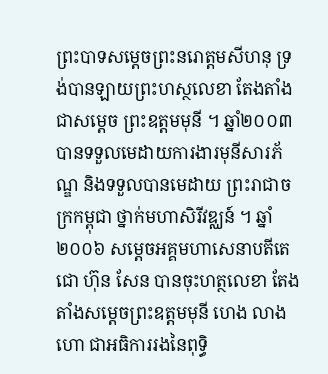ព្រះបាទសម្តេចព្រះនរោត្តមសីហនុ ទ្រង់បានឡាយព្រះហស្ថលេខា តែងតាំងជាសម្តេច ព្រះឧត្តមមុនី ។ ឆ្នាំ២០០៣ បានទទួលមេដាយការងារមុនីសារភ័ណ្ឌ និងទទួលបានមេដាយ ព្រះរាជាចក្រកម្ពុជា ថ្នាក់មហាសិរីវឌ្ឈន៍ ។ ឆ្នាំ២០០៦ សម្តេចអគ្គមហាសេនាបតីតេជោ ហ៊ុន សែន បានចុះហត្ថលេខា តែងតាំងសម្តេចព្រះឧត្តមមុនី ហេង លាងហោ ជាអធិការរងនៃពុទ្ធិ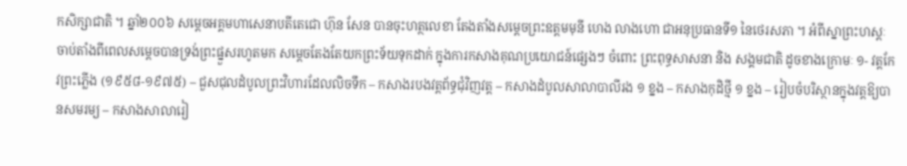កសិក្សាជាតិ ។ ឆ្នាំ២០០៦ សម្តេចអគ្គមហាសេនាបតីតេជោ ហ៊ុន សែន បានចុះហត្ថលេខា តែងតាំងសម្តេចព្រះឧត្តមមុនី ហេង លាងហោ ជាអនុប្រធានទី១ នៃថេរសភា ។ អំពីស្នាព្រះហស្តៈ ចាប់តាំងពីពេលសម្តេចបានទ្រង់ព្រះផ្នួសរហូតមក សម្តេចតែងតែយកព្រះទ័យទុកដាក់ ក្នុងការកសាងគុណប្រយោជន៍ផ្សេងៗ ចំពោះ ព្រះពុទ្ធសាសនា និង សង្គមជាតិ ដូចខាងក្រោមៈ ១- វត្តកែវព្រះភ្លើង (១៩៥៨-១៩៧៥) – ជួសជុលដំបូលព្រះវិហារដែលលិចទឹក – កសាងរបងវត្តព័ទ្ធជុំវិញវត្ត – កសាងដំបូលសាលាបាលីរង ១ ខ្នង – កសាងកុដិថ្មី ១ ខ្នង – រៀបចំបរិស្ថានក្នុងវត្តឱ្យបានសមរម្យ – កសាងសាលារៀ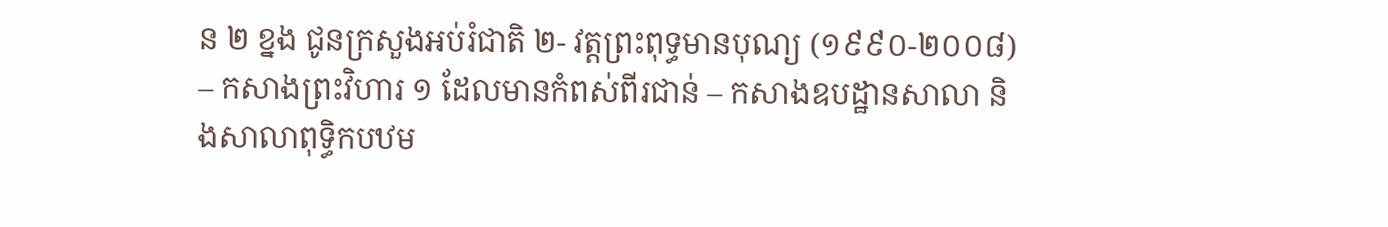ន ២ ខ្នង ជូនក្រសួងអប់រំជាតិ ២- វត្តព្រះពុទ្ធមានបុណ្យ (១៩៩០-២០០៨) – កសាងព្រះវិហារ ១ ដែលមានកំពស់ពីរជាន់ – កសាងឧបដ្ឋានសាលា និងសាលាពុទ្ធិកបឋម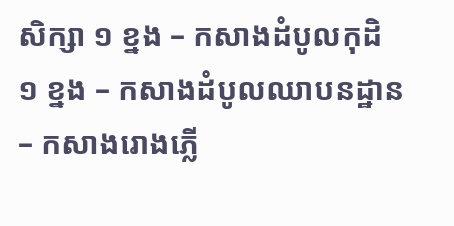សិក្សា ១ ខ្នង – កសាងដំបូលកុដិ ១ ខ្នង – កសាងដំបូលឈាបនដ្ឋាន – កសាងរោងភ្លើ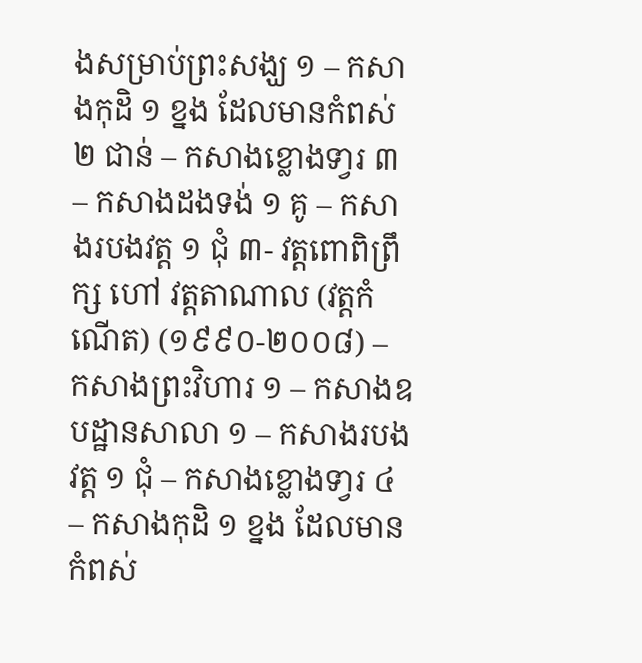ងសម្រាប់ព្រះសង្ឃ ១ – កសាងកុដិ ១ ខ្នង ដែលមានកំពស់ ២ ជាន់ – កសាងខ្លោងទា្វរ ៣ – កសាងដងទង់ ១ គូ – កសាងរបងវត្ត ១ ជុំ ៣- វត្តពោពិព្រឹក្ស ហៅ វត្តតាណាល (វត្តកំណើត) (១៩៩០-២០០៨) – កសាងព្រះវិហារ ១ – កសាងឧបដ្ឋានសាលា ១ – កសាងរបងវត្ត ១ ជុំ – កសាងខ្លោងទា្វរ ៤ – កសាងកុដិ ១ ខ្នង ដែលមានកំពស់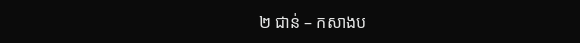២ ជាន់ – កសាងប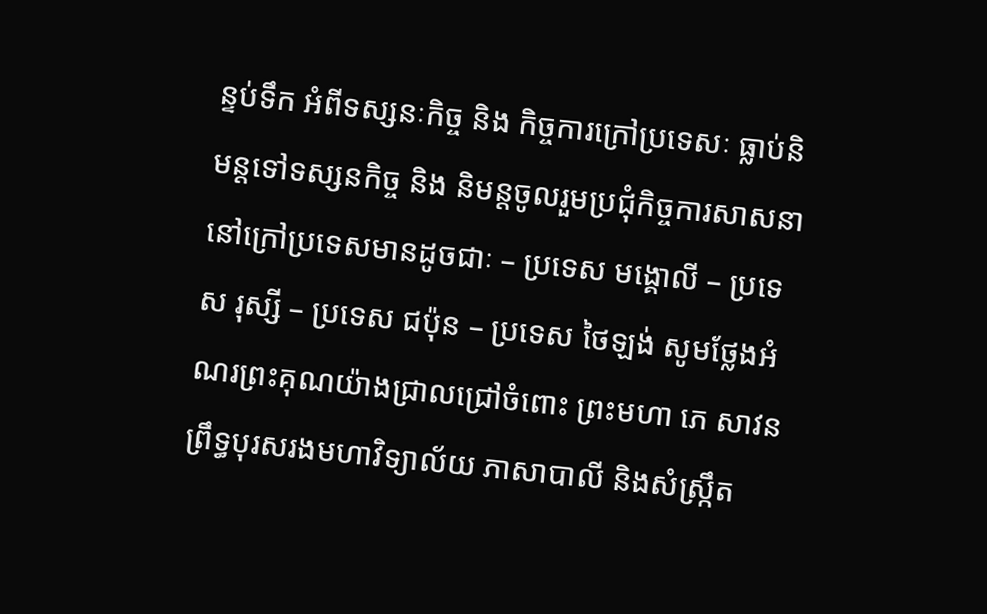ន្ទប់ទឹក អំពីទស្សនៈកិច្ច និង កិច្ចការក្រៅប្រទេសៈ ធ្លាប់និមន្តទៅទស្សនកិច្ច និង និមន្តចូលរួមប្រជុំកិច្ចការសាសនា នៅក្រៅប្រទេសមានដូចជាៈ – ប្រទេស មង្គោលី – ប្រទេស រុស្សី – ប្រទេស ជប៉ុន – ប្រទេស ថៃឡង់ សូមថ្លែងអំណរព្រះគុណយ៉ាងជ្រាលជ្រៅចំពោះ ព្រះមហា ភេ សាវន ព្រឹទ្ធបុរសរងមហាវិទ្យាល័យ ភាសាបាលី និងសំស្ក្រឹត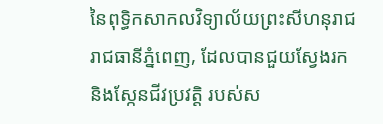នៃពុទ្ធិកសាកលវិទ្យាល័យព្រះសីហនុរាជ រាជធានីភ្នំពេញ, ដែលបានជួយស្វែងរក និងស្កែនជីវប្រវត្តិ របស់ស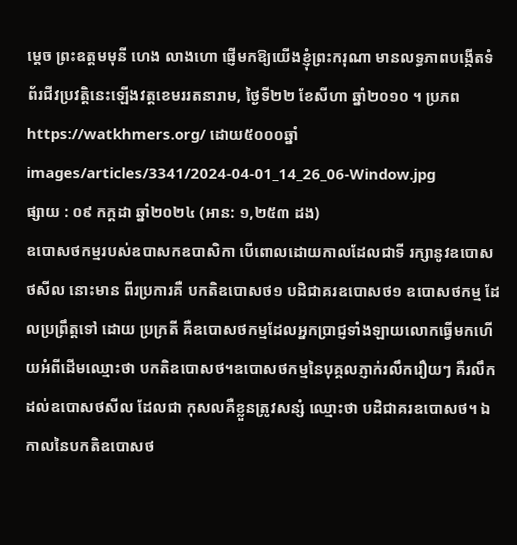ម្តេច ព្រះឧត្តមមុនី ហេង លាងហោ ផ្ញើមកឱ្យយើងខ្ញុំព្រះករុណា មានលទ្ធភាពបង្កើតទំព័រជីវប្រវត្តិនេះឡើងវត្តខេមររតនារាម, ថ្ងៃទី២២ ខែសីហា ឆ្នាំ២០១០ ។ ប្រភពhttps://watkhmers.org/ ដោយ៥០០០ឆ្នាំ
images/articles/3341/2024-04-01_14_26_06-Window.jpg
ផ្សាយ : ០៩ កក្តដា ឆ្នាំ២០២៤ (អាន: ១,២៥៣ ដង)
ឧបោសថកម្មរបស់ឧបាសកឧបាសិកា បើពោលដោយកាលដែលជាទី រក្សានូវឧបោសថសីល នោះមាន ពីរប្រការគឺ បកតិឧបោសថ១ បដិជាគរឧបោសថ១ ឧបោសថកម្ម ដែលប្រព្រឹត្តទៅ ដោយ ប្រក្រតី គឺឧបោសថកម្មដែលអ្នកប្រាជ្ញទាំងឡាយលោកធ្វើមកហើយអំពីដើមឈ្មោះថា បកតិឧបោសថ។ឧបោសថកម្មនៃបុគ្គលភ្ញាក់រលឹករឿយៗ គឺរលឹកដល់ឧបោសថសីល ដែលជា កុសលគឺខ្លួនត្រូវសន្សំ ឈ្មោះថា បដិជាគរឧបោសថ។ ឯកាលនៃបកតិឧបោសថ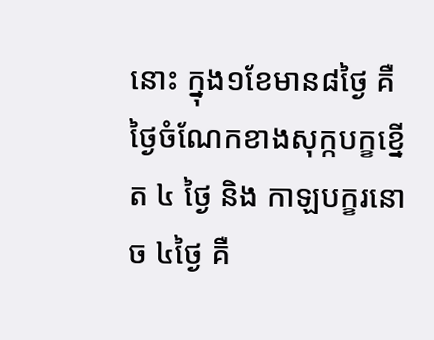នោះ ក្នុង១ខែមាន៨ថៃ្ង គឺថៃ្ងចំណែកខាងសុក្កបក្ខខ្នើត ៤ ថៃ្ង និង កាឡបក្ខរនោច ៤ថៃ្ង គឺ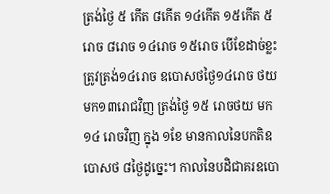ត្រង់ថ្ងៃ ៥ កើត ៨កើត ១៤កើត ១៥កើត ៥ រោច ៨រោច ១៤រោច ១៥រោច បើខែដាច់ខ្លះត្រូវត្រង់១៤រោច ឧបោសថថៃ្ង១៤រោច ថយមក១៣រោជវិញ ត្រង់ថ្ងៃ ១៥ រោចថយ មក ១៤ រោចវិញ ក្នុង ១ខែ មានកាលនៃបកតិឧបោសថ ៨ថ្ងៃដូច្នេះ។ កាលនៃបដិជាគរឧបោ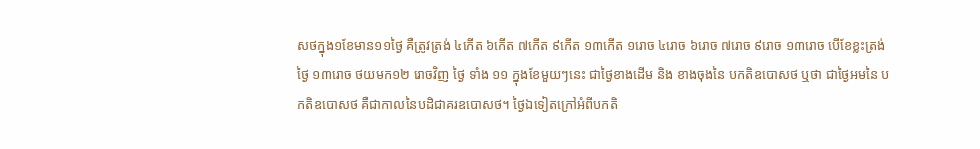សថក្នុង១ខែមាន១១ថៃ្ង គឺត្រូវត្រង់ ៤កើត ៦កើត ៧កើត ៩កើត ១៣កើត ១រោច ៤រោច ៦រោច ៧រោច ៩រោច ១៣រោច បើខែខ្លះត្រង់ថ្ងៃ ១៣រោច ថយមក១២ រោចវិញ ថ្ងៃ ទាំង ១១ ក្នុងខែមួយៗនេះ ជាថ្ងៃខាងដើម និង ខាងចុងនៃ បកតិឧបោសថ ឬថា ជាថ្ងៃអមនៃ បកតិឧបោសថ គឺជាកាលនៃបដិជាគរឧបោសថ។ ថៃ្ងឯទៀតក្រៅអំពីបកតិ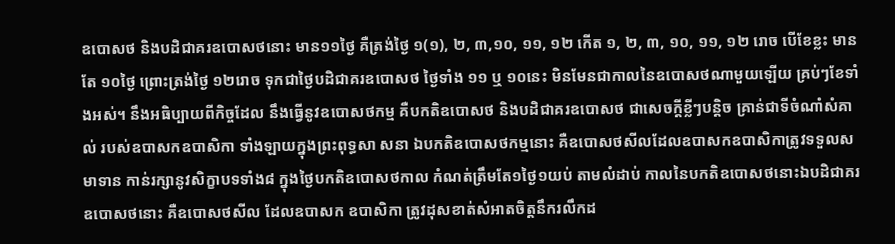ឧបោសថ និងបដិជាគរឧបោសថនោះ មាន១១ថៃ្ង គឺត្រង់ថ្ងៃ ១(១), ២, ៣,១០, ១១, ១២ កើត ១, ២, ៣, ១០, ១១, ១២ រោច បើខែខ្លះ មានតែ ១០ថ្ងៃ ព្រោះត្រង់ថ្ងៃ ១២រោច ទុកជាថ្ងៃបដិជាគរឧបោសថ ថ្ងៃទាំង ១១ ឬ ១០នេះ មិនមែនជាកាលនៃឧបោសថណាមួយឡើយ គ្រប់ៗខែទាំងអស់។ នឹងអធិប្បាយពីកិច្ចដែល នឹងធ្វើនូវឧបោសថកម្ម គឺបកតិឧបោសថ និងបដិជាគរឧបោសថ ជាសេចក្តីខ្លីៗបន្តិច គ្រាន់ជាទីចំណាំសំគាល់ របស់ឧបាសកឧបាសិកា ទាំងឡាយក្នុងព្រះពុទ្ធសា សនា ឯបកតិឧបោសថកម្មនោះ គឺឧបោសថសីលដែលឧបាសកឧបាសិកាត្រូវទទួលសមាទាន កាន់រក្សានូវសិក្ខាបទទាំង៨ ក្នុងថៃ្ងបកតិឧបោសថកាល កំណត់ត្រឹមតែ១ថៃ្ង១យប់ តាមលំដាប់ កាលនៃបកតិឧបោសថនោះឯបដិជាគរ ឧបោសថនោះ គឺឧបោសថសីល ដែលឧបាសក ឧបាសិកា ត្រូវដុសខាត់សំអាតចិត្តនឹករលឹកដ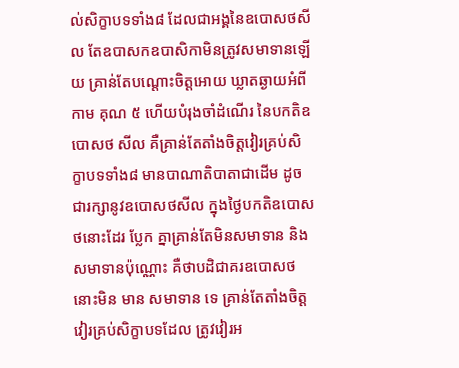ល់សិក្ខាបទទាំង៨ ដែលជាអង្គនៃឧបោសថសីល តែឧបាសកឧបាសិកាមិនត្រូវសមាទានឡើយ គ្រាន់តែបណ្តោះចិត្តអោយ ឃ្លាតឆ្ងាយអំពី កាម គុណ ៥ ហើយបំរុងចាំដំណើរ នៃបកតិឧបោសថ សីល គឺគ្រាន់តែតាំងចិត្តវៀរគ្រប់សិក្ខាបទទាំង៨ មានបាណាតិបាតាជាដើម ដូចជារក្សានូវឧបោសថសីល ក្នុងថៃ្ងបកតិឧបោសថនោះដែរ បែ្លក គ្នាគ្រាន់តែមិនសមាទាន និងសមាទានប៉ុណ្ណោះ គឺថាបដិជាគរឧបោសថនោះមិន មាន សមាទាន ទេ គ្រាន់តែតាំងចិត្តវៀរគ្រប់សិក្ខាបទដែល ត្រូវវៀរអ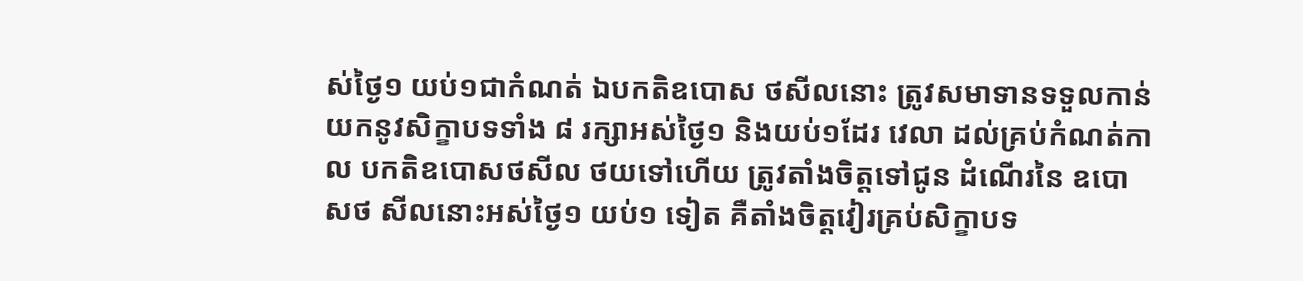ស់ថៃ្ង១ យប់១ជាកំណត់ ឯបកតិឧបោស ថសីលនោះ ត្រូវសមាទានទទួលកាន់យកនូវសិក្ខាបទទាំង ៨ រក្សាអស់ថៃ្ង១ និងយប់១ដែរ វេលា ដល់គ្រប់កំណត់កាល បកតិឧបោសថសីល ថយទៅហើយ ត្រូវតាំងចិត្តទៅជូន ដំណើរនៃ ឧបោ សថ សីលនោះអស់ថៃ្ង១ យប់១ ទៀត គឺតាំងចិត្តវៀរគ្រប់សិក្ខាបទ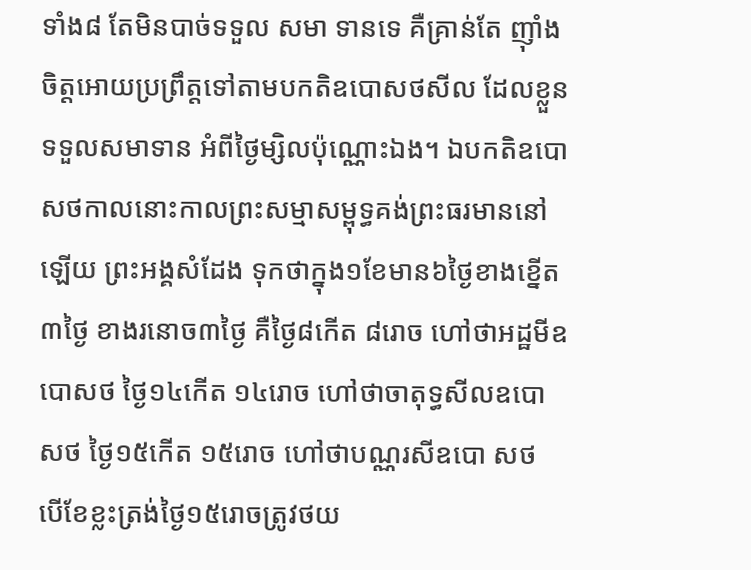ទាំង៨ តែមិនបាច់ទទួល សមា ទានទេ គឺគ្រាន់តែ ញ៉ាំងចិត្តអោយប្រព្រឹត្តទៅតាមបកតិឧបោសថសីល ដែលខ្លួនទទួលសមាទាន អំពីថៃ្ងម្សិលប៉ុណ្ណោះឯង។ ឯបកតិឧបោសថកាលនោះកាលព្រះសម្មាសម្ពុទ្ធគង់ព្រះធរមាននៅឡើយ ព្រះអង្គសំដែង ទុកថាក្នុង១ខែមាន៦ថៃ្ងខាងខ្នើត៣ថៃ្ង ខាងរនោច៣ថៃ្ង គឺថៃ្ង៨កើត ៨រោច ហៅថាអដ្ឋមីឧបោសថ ថៃ្ង១៤កើត ១៤រោច ហៅថាចាតុទ្ធសីលឧបោសថ ថៃ្ង១៥កើត ១៥រោច ហៅថាបណ្ណរសីឧបោ សថ បើខែខ្លះត្រង់ថៃ្ង១៥រោចត្រូវថយ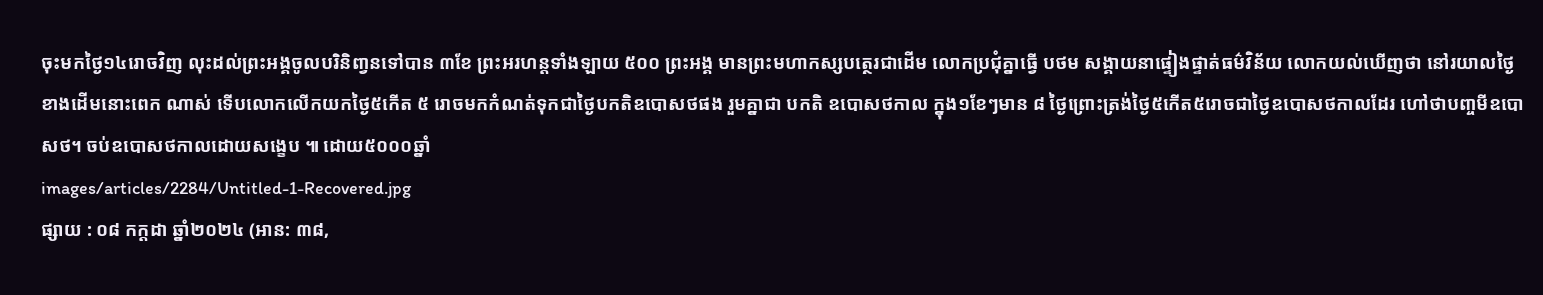ចុះមកថៃ្ង១៤រោចវិញ លុះដល់ព្រះអង្គចូលបរិនិពា្វនទៅបាន ៣ខែ ព្រះអរហន្តទាំងឡាយ ៥០០ ព្រះអង្គ មានព្រះមហាកស្សបត្ថេរជាដើម លោកប្រជុំគ្នាធ្វើ បថម សង្គាយនាផ្ទៀងផ្ទាត់ធម៌វិន័យ លោកយល់ឃើញថា នៅរយាលថៃ្ងខាងដើមនោះពេក ណាស់ ទើបលោកលើកយកថៃ្ង៥កើត ៥ រោចមកកំណត់ទុកជាថៃ្ងបកតិឧបោសថផង រួមគ្នាជា បកតិ ឧបោសថកាល ក្នុង១ខែៗមាន ៨ ថៃ្ងព្រោះត្រង់ថៃ្ង៥កើត៥រោចជាថៃ្ងឧបោសថកាលដែរ ហៅថាបពា្ចមីឧបោសថ។ ចប់ឧបោសថកាលដោយសង្ខេប ៕ ដោយ៥០០០ឆ្នាំ
images/articles/2284/Untitled-1-Recovered.jpg
ផ្សាយ : ០៨ កក្តដា ឆ្នាំ២០២៤ (អាន: ៣៨,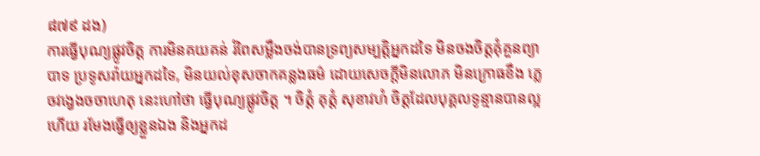៨៧៩ ដង)
ការធ្វើបុណ្យផ្លូវចិត្ត ការមិនគយគន់ រំពៃសម្លឹងចង់បានទ្រព្យសម្បត្តិអ្នកដទៃ មិនចងចិត្តគុំគួនព្យាបាទ ប្រទូសរ៉ាយអ្នកដទៃ, មិនយល់ខុសចាកគន្លងធម៌ ដោយសេចក្តីមិនលោភ មិនក្រោធខឹង ភ្លេចវង្វេងចចាហេតុ នេះហៅថា ធ្វើបុណ្យផ្លូវចិត្ត ។ ចិត្តំ គុត្តំ សុខាវហំ ចិត្តដែលបុគ្គលទូន្មានបានល្អហើយ រមែងធ្វើឲ្យខ្លួនឯង និងអ្នកដ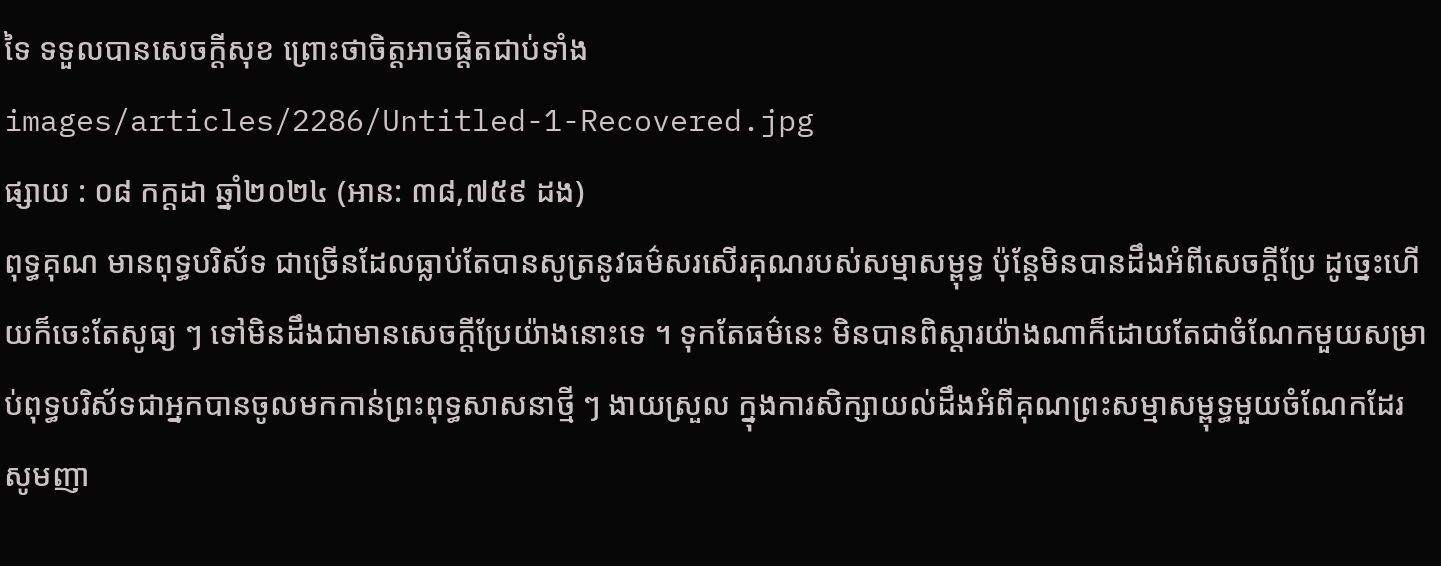ទៃ ទទួលបានសេចក្តីសុខ ព្រោះថាចិត្តអាចផ្តិតជាប់ទាំង
images/articles/2286/Untitled-1-Recovered.jpg
ផ្សាយ : ០៨ កក្តដា ឆ្នាំ២០២៤ (អាន: ៣៨,៧៥៩ ដង)
ពុទ្ធគុណ មានពុទ្ធបរិស័ទ ជាច្រើនដែលធ្លាប់តែបានសូត្រនូវធម៌សរសើរគុណរបស់សម្មាសម្ពុទ្ធ ប៉ុន្តែមិនបានដឹងអំពីសេចក្តីប្រែ ដូច្នេះហើយក៏ចេះតែសូធ្យ ៗ ទៅមិនដឹងជាមានសេចក្តីប្រែយ៉ាងនោះទេ ។ ទុកតែធម៌នេះ មិនបានពិស្តារយ៉ាងណាក៏ដោយតែជាចំណែកមួយសម្រាប់ពុទ្ធបរិស័ទជាអ្នកបានចូលមកកាន់ព្រះពុទ្ធសាសនាថ្មី ៗ ងាយស្រួល ក្នុងការសិក្សាយល់ដឹងអំពីគុណព្រះសម្មាសម្ពុទ្ធមួយចំណែកដែរ សូមញា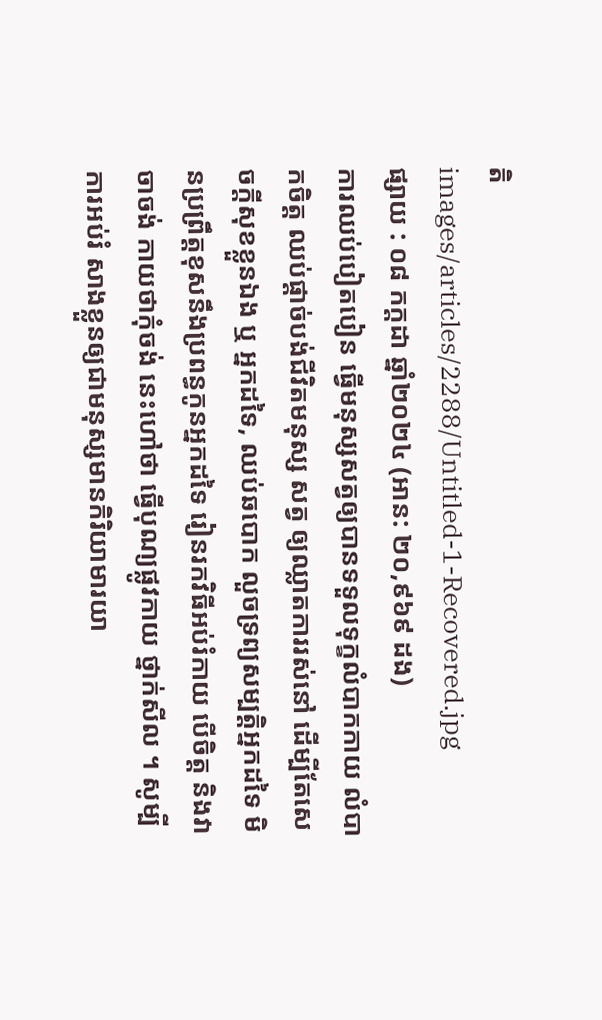តិ
images/articles/2288/Untitled-1-Recovered.jpg
ផ្សាយ : ០៨ កក្តដា ឆ្នាំ២០២៤ (អាន: ២០,៩៦៩ ដង)
ការឈប់បៀតបៀន ធ្វើមនុស្សសត្វឲ្យបានទទួលទុក្ខលំបាកកាយ លំបាកចិត្ត ឈប់ផ្តាច់បង់ជីវិតមនុស្ស សត្វ ឲ្យឈ្លាតការរស់នៅ ដើម្បីតែសេចក្តីសុខខ្លួនឯង ឬ អ្នកដទៃ, ឈប់ឆបោក លួចទ្រព្យសម្បត្តិអ្នកដទៃ មិនប្រព្រឹត្តខុសនឹងប្រពន្ធកូនអ្នកដទៃ រៀនរកវិធីអប់រំកាយ បើចិត្ត និងវាចាចង់ កាយថាកុំចង់ នេះហៅថា ធ្វើបុណ្យផ្លូវកាយ ថ្នាក់សីល ។ សូម្បីការអប់រំ សាងខ្លួនឲ្យជាមនុស្សមានកិរិយាមារយា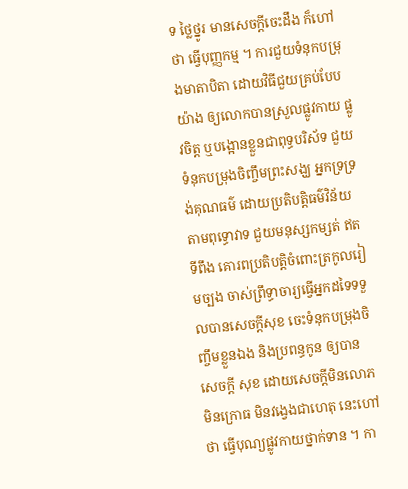ទ ថ្លៃថ្នូរ មានសេចក្តីចេះដឹង ក៏ហៅថា ធ្វើបុញ្ញកម្ម ។ ការជួយទំនុកបម្រុងមាតាបិតា ដោយវិធីជួយគ្រប់បែបយ៉ាង ឲ្យលោកបានស្រួលផ្លូវកាយ ផ្លូវចិត្ត ឬបង្អោនខ្លួនជាពុទ្ធបរិស័ទ ជួយទំនុកបម្រុងចិញ្ចឹមព្រះសង្ឃ អ្នកទ្រទ្រង់គុណធម៌ ដោយប្រតិបត្តិធម៌វិន័យ តាមពុទ្ធោវាទ ជួយមនុស្សកម្សត់ ឥតទីពឹង គោរពប្រតិបត្តិចំពោះត្រកូលរៀមច្បង ចាស់ព្រឹទ្ធាចារ្យធ្វើអ្នកដទៃទទួលបានសេចក្តីសុខ ចេះទំនុកបម្រុងចិញ្ចឹមខ្លួនឯង និងប្រពន្ធកូន ឲ្យបានសេចក្តី សុខ ដោយសេចក្តីមិនលោភ មិនក្រោធ មិនវង្វេងជាហេតុ នេះហៅថា ធ្វើបុណ្យផ្លូវកាយថ្នាក់ទាន ។ កា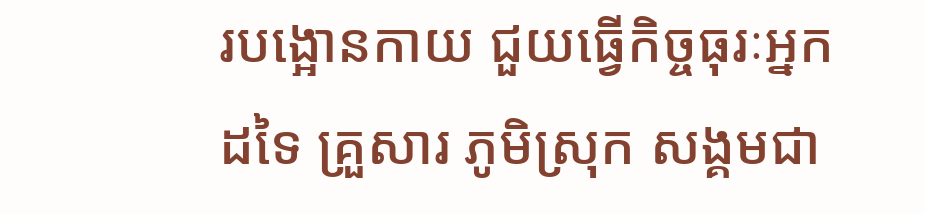របង្អោនកាយ ជួយធ្វើកិច្ចធុរៈអ្នកដទៃ គ្រួសារ ភូមិស្រុក សង្គមជា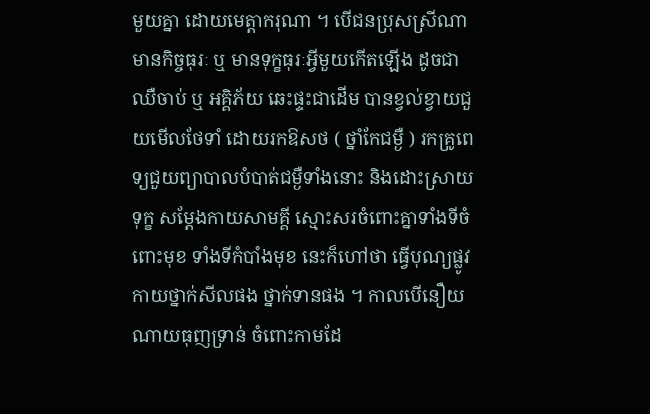មួយគ្នា ដោយមេត្តាករុណា ។ បើជនប្រុសស្រីណាមានកិច្ចធុរៈ ឬ មានទុក្ខធុរៈអ្វីមួយកើតឡើង ដូចជាឈឺចាប់ ឬ អគ្គិភ័យ ឆេះផ្ទះជាដើម បានខ្វល់ខ្វាយជួយមើលថែទាំ ដោយរកឱសថ ( ថ្នាំកែជម្ងឺ ) រកគ្រូពេទ្យជួយព្យាបាលបំបាត់ជម្ងឺទាំងនោះ និងដោះស្រាយទុក្ខ សម្តែងកាយសាមគ្គី ស្មោះសរចំពោះគ្នាទាំងទីចំពោះមុខ ទាំងទីកំបាំងមុខ នេះក៏ហៅថា ធ្វើបុណ្យផ្លូវកាយថ្នាក់សីលផង ថ្នាក់ទានផង ។ កាលបើនឿយណាយធុញទ្រាន់ ចំពោះកាមដែ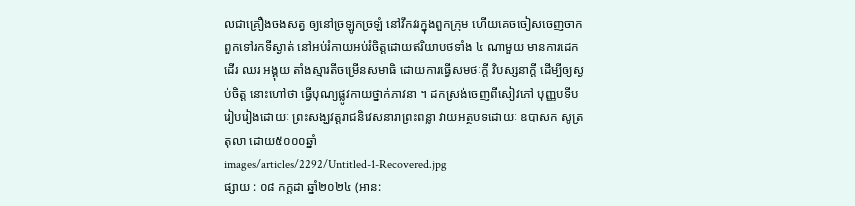លជាគ្រឿងចងសត្វ ឲ្យនៅច្រឡូកច្រឡំ នៅវឹកវរក្នុងពួកក្រុម ហើយគេចចៀសចេញចាកពួកទៅរកទីស្ងាត់ នៅអប់រំកាយអប់រំចិត្តដោយឥរិយាបថទាំង ៤ ណាមួយ មានការដេក ដើរ ឈរ អង្គុយ តាំងស្មារតីចម្រើនសមាធិ ដោយការធ្វើសមថៈក្តី វិបស្សនាក្តី ដើម្បីឲ្យស្ងប់ចិត្ត នោះហៅថា ធ្វើបុណ្យផ្លូវកាយថ្នាក់ភាវនា ។ ដកស្រង់ចេញពីសៀវភៅ បុញ្ញបទីប រៀបរៀងដោយៈ ព្រះសង្ឃវត្តរាជនិវេសនារាព្រះពន្លា វាយអត្ថបទដោយៈ ឧបាសក សូត្រ តុលា ដោយ៥០០០ឆ្នាំ
images/articles/2292/Untitled-1-Recovered.jpg
ផ្សាយ : ០៨ កក្តដា ឆ្នាំ២០២៤ (អាន: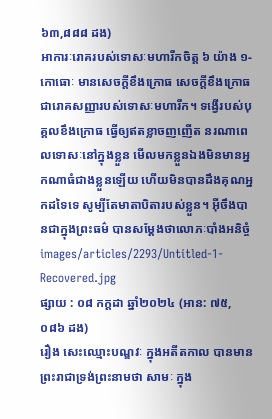៦៣,៨៨៨ ដង)
អាការៈរោគរបស់ទោសៈមហារីកចិត្ត ៦ យ៉ាង ១- កោធោៈ មានសេចក្ដីខឹងក្រោធ សេចក្ដីខឹងក្រោធ ជារោគសញ្ញារបស់ទោសៈមហារីក។ ទង្វើរបស់បុគ្គលខឹងក្រោធ ធ្វើឲ្យឥតខ្លាចញញើត នរណាពេលទោសៈនៅក្នុងខ្លួន មើលមកខ្លួនឯងមិនមានអ្នកណាធំជាងខ្លួនឡើយ ហើយមិនបានដឹងគុណអ្នកដទៃទេ សូម្បីតែមាតាបិតារបស់ខ្លួន។ អ៊ីចឹងបានជាក្នុងព្រះធម៌ បានសម្ដែងថាលោភៈបាំងអនិច្ចំ
images/articles/2293/Untitled-1-Recovered.jpg
ផ្សាយ : ០៨ កក្តដា ឆ្នាំ២០២៤ (អាន: ៧៥,០៨៦ ដង)
រឿង សេះឈ្មោះបណ្ឌវៈ ក្នុងអតីតកាល បានមានព្រះរាជាទ្រង់ព្រះនាមថា សាមៈ ក្នុង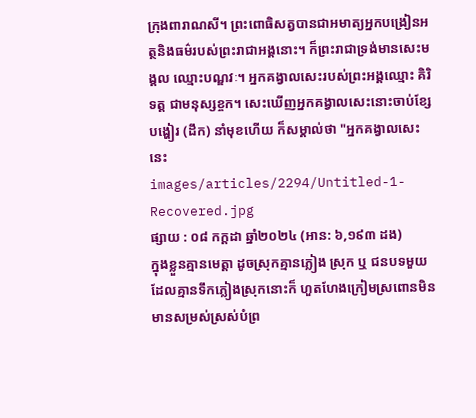ក្រុងពារាណសី។ ព្រះពោធិសត្វបានជាអមាត្យអ្នកបង្រៀនអត្ថនិងធម៌របស់ព្រះរាជាអង្គនោះ។ ក៏ព្រះរាជាទ្រង់មានសេះមង្គល ឈ្មោះបណ្ឌវៈ។ អ្នកគង្វាលសេះរបស់ព្រះអង្គឈ្មោះ គិរិទត្ត ជាមនុស្សខ្ចក។ សេះឃើញអ្នកគង្វាលសេះនោះចាប់ខ្សែបង្ហៀរ (ដឹក) នាំមុខហើយ ក៏សម្គាល់ថា "អ្នកគង្វាលសេះនេះ
images/articles/2294/Untitled-1-Recovered.jpg
ផ្សាយ : ០៨ កក្តដា ឆ្នាំ២០២៤ (អាន: ៦,១៩៣ ដង)
ក្នុងខ្លួនគ្មានមេត្តា ដូចស្រុកគ្មានភ្លៀង ស្រុក ឬ ជនបទមួយដែលគ្មានទឹកភ្លៀងស្រុកនោះក៏ ហួតហែងក្រៀមស្រពោនមិនមានសម្រស់ស្រស់បំព្រ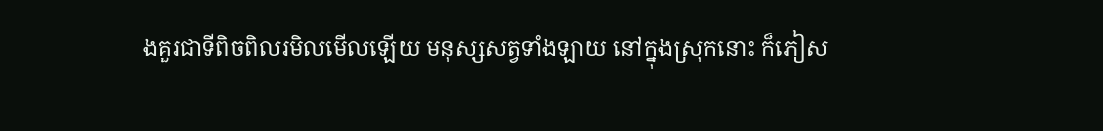ងគួរជាទីពិចពិលរមិលមើលឡើយ មនុស្សសត្វទាំងឡាយ នៅក្នុងស្រុកនោះ ក៏ភៀស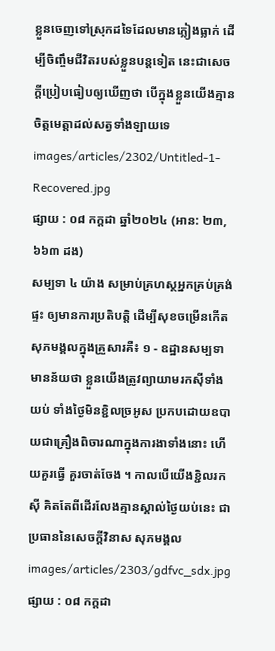ខ្លួនចេញទៅស្រុកដទៃដែលមានភ្លៀងធ្លាក់ ដើម្បីចិញ្ចឹមជីវិតរបស់ខ្លួនបន្តទៀត នេះជាសេចក្ដីប្រៀបធៀបឲ្យឃើញថា បើក្នុងខ្លួនយើងគ្មានចិត្តមេត្តាដល់សត្វទាំងឡាយទេ
images/articles/2302/Untitled-1-Recovered.jpg
ផ្សាយ : ០៨ កក្តដា ឆ្នាំ២០២៤ (អាន: ២៣,៦៦៣ ដង)
សម្បទា ៤ យ៉ាង សម្រាប់គ្រហស្ថអ្នកគ្រប់គ្រង់ផ្ទះ ឲ្យមានការប្រតិបត្តិ ដើម្បីសុខចម្រើនកើតសុភមង្គលក្នុងគ្រួសារគឺ៖ ១ - ឧដ្ឋានសម្បទា មានន័យថា ខ្លួនយើងត្រូវព្យាយាមរកស៊ីទាំងយប់ ទាំងថ្ងៃមិនខ្ជិលច្រអូស ប្រកបដោយឧបាយជាគ្រឿងពិចារណាក្នុងការងាទាំងនោះ ហើយគួរធ្វើ គួរចាត់ចែង ។ កាលបើយើងខ្ជិលរកស៊ី គិតតែពីដើរលែងគ្មានស្គាល់ថ្ងៃយប់នេះ ជាប្រធាននៃសេចក្តីវិនាស សុភមង្គល
images/articles/2303/gdfvc_sdx.jpg
ផ្សាយ : ០៨ កក្តដា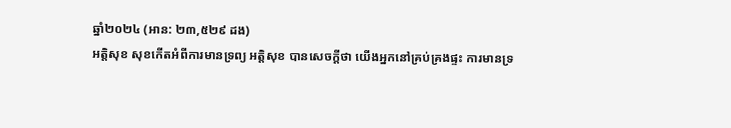ឆ្នាំ២០២៤ (អាន: ២៣,៥២៩ ដង)
អត្តិសុខ សុខកើតអំពីការមានទ្រព្យ អត្តិសុខ បានសេចក្តីថា យើងអ្នកនៅគ្រប់គ្រងផ្ទះ ការមានទ្រ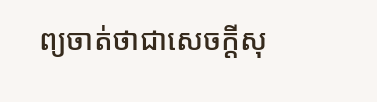ព្យចាត់ថាជាសេចក្តីសុ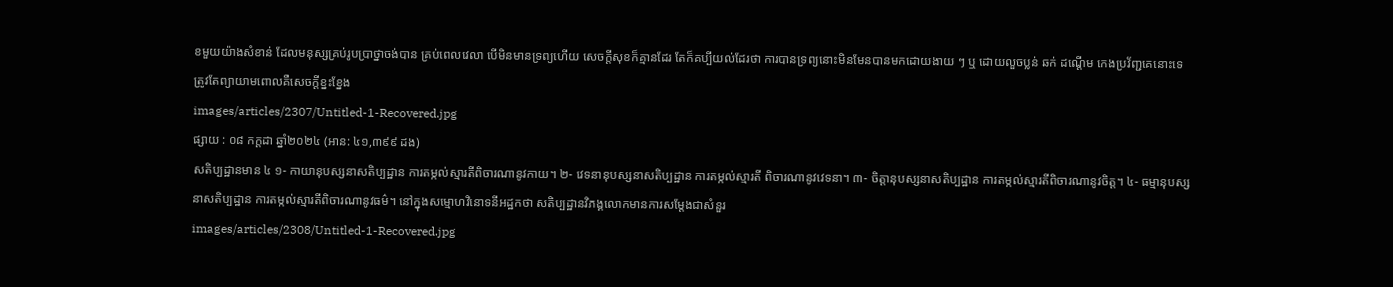ខមួយយ៉ាងសំខាន់ ដែលមនុស្សគ្រប់រូបប្រាថ្នាចង់បាន គ្រប់ពេលវេលា បើមិនមានទ្រព្យហើយ សេចក្តីសុខក៏គ្មានដែរ តែក៏គប្បីយល់ដែរថា ការបានទ្រព្យនោះមិនមែនបានមកដោយងាយ ៗ ឬ ដោយលួចប្លន់ ឆក់ ដណ្តើម កេងប្រវ័ញ្ជគេនោះទេ ត្រូវតែព្យាយាមពោលគឺសេចក្តីខ្នះខ្នែង
images/articles/2307/Untitled-1-Recovered.jpg
ផ្សាយ : ០៨ កក្តដា ឆ្នាំ២០២៤ (អាន: ៤១,៣៩៩ ដង)
សតិប្បដ្ឋានមាន ៤ ១- កាយានុបស្សនាសតិប្បដ្ឋាន ការតម្កល់ស្មារតីពិចារណានូវកាយ។ ២- វេទនានុបស្សនាសតិប្បដ្ឋាន ការតម្កល់ស្មារតី ពិចារណានូវវេទនា។ ៣- ចិត្តានុបស្សនាសតិប្បដ្ឋាន ការតម្កល់ស្មារតីពិចារណានូវចិត្ត។ ៤- ធម្មានុបស្សនាសតិប្បដ្ឋាន ការតម្កល់ស្មារតីពិចារណានូវធម៌។ នៅក្នុងសម្មោហវិនោទនីអដ្ឋកថា សតិប្បដ្ឋានវិភង្គលោកមានការសម្ដែងជាសំនួរ
images/articles/2308/Untitled-1-Recovered.jpg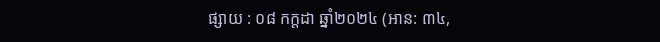ផ្សាយ : ០៨ កក្តដា ឆ្នាំ២០២៤ (អាន: ៣៤,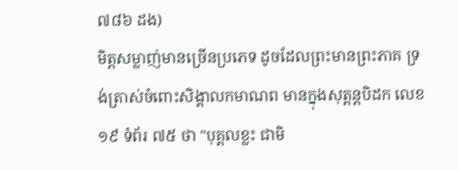៧៨៦ ដង)
មិត្តសម្លាញ់មានច្រើនប្រភេទ ដូចដែលព្រះមានព្រះភាគ ទ្រង់ត្រាស់ចំពោះសិង្គាលកមាណព មានក្នុងសុត្តន្តបិដក លេខ១៩ ទំព័រ ៧៥ ថា "បុគ្គលខ្លះ ជាមិ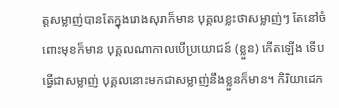ត្តសម្លាញ់បានតែក្នុងរោងសុរាក៏មាន បុគ្គលខ្លះថាសម្លាញ់ៗ តែនៅចំពោះមុខក៏មាន បុគ្គលណាកាលបើប្រយោជន៍ (ខ្លួន) កើតឡើង ទើបធ្វើជាសម្លាញ់ បុគ្គលនោះមកជាសម្លាញ់នឹងខ្លួនក៏មាន។ កិរិយាដេក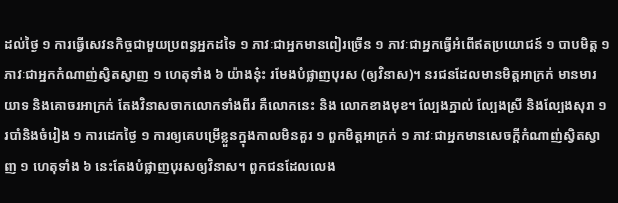ដល់ថ្ងៃ ១ ការធ្វើសេវនកិច្ចជាមួយប្រពន្ធអ្នកដទៃ ១ ភាវៈជាអ្នកមានពៀរច្រើន ១ ភាវៈជាអ្នកធ្វើអំពើឥតប្រយោជន៍ ១ បាបមិត្ត ១ ភាវៈជាអ្នកកំណាញ់ស្វិតស្វាញ ១ ហេតុទាំង ៦ យ៉ាងនុ៎ះ រមែងបំផ្លាញបុរស (ឲ្យវិនាស)។ នរជនដែលមានមិត្តអាក្រក់ មានមារយាទ និងគោចរអាក្រក់ តែងវិនាសចាកលោកទាំងពីរ គឺលោកនេះ និង លោកខាងមុខ។ ល្បែងភ្នាល់ ល្បែងស្រី និងល្បែងសុរា ១ របាំនិងចំរៀង ១ ការដេកថ្ងៃ ១ ការឲ្យគេបម្រើខ្លួនក្នុងកាលមិនគួរ ១ ពួកមិត្តអាក្រក់ ១ ភាវៈជាអ្នកមានសេចក្ដីកំណាញ់ស្វិតស្វាញ ១ ហេតុទាំង ៦ នេះតែងបំផ្លាញបុរសឲ្យវិនាស។ ពួកជនដែលលេង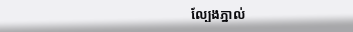ល្បែងភ្នាល់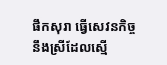ផឹកសុរា ធ្វើសេវនកិច្ចនឹងស្រីដែលស្មើ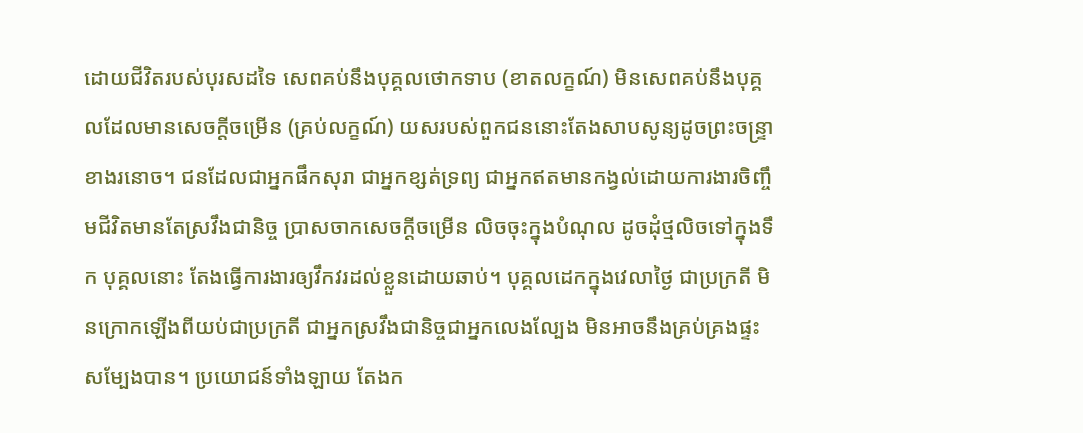ដោយជីវិតរបស់បុរសដទៃ សេពគប់នឹងបុគ្គលថោកទាប (ខាតលក្ខណ៍) មិនសេពគប់នឹងបុគ្គលដែលមានសេចក្ដីចម្រើន (គ្រប់លក្ខណ៍) យសរបស់ពួកជននោះតែងសាបសូន្យដូចព្រះចន្ទ្រាខាងរនោច។ ជនដែលជាអ្នកផឹកសុរា ជាអ្នកខ្សត់ទ្រព្យ ជាអ្នកឥតមានកង្វល់ដោយការងារចិញ្ចឹមជីវិតមានតែស្រវឹងជានិច្ច ប្រាសចាកសេចក្ដីចម្រើន លិចចុះក្នុងបំណុល ដូចដុំថ្មលិចទៅក្នុងទឹក បុគ្គលនោះ តែងធ្វើការងារឲ្យវឹកវរដល់ខ្លួនដោយឆាប់។ បុគ្គលដេកក្នុងវេលាថ្ងៃ ជាប្រក្រតី មិនក្រោកឡើងពីយប់ជាប្រក្រតី ជាអ្នកស្រវឹងជានិច្ចជាអ្នកលេងល្បែង មិនអាចនឹងគ្រប់គ្រងផ្ទះសម្បែងបាន។ ប្រយោជន៍ទាំងឡាយ តែងក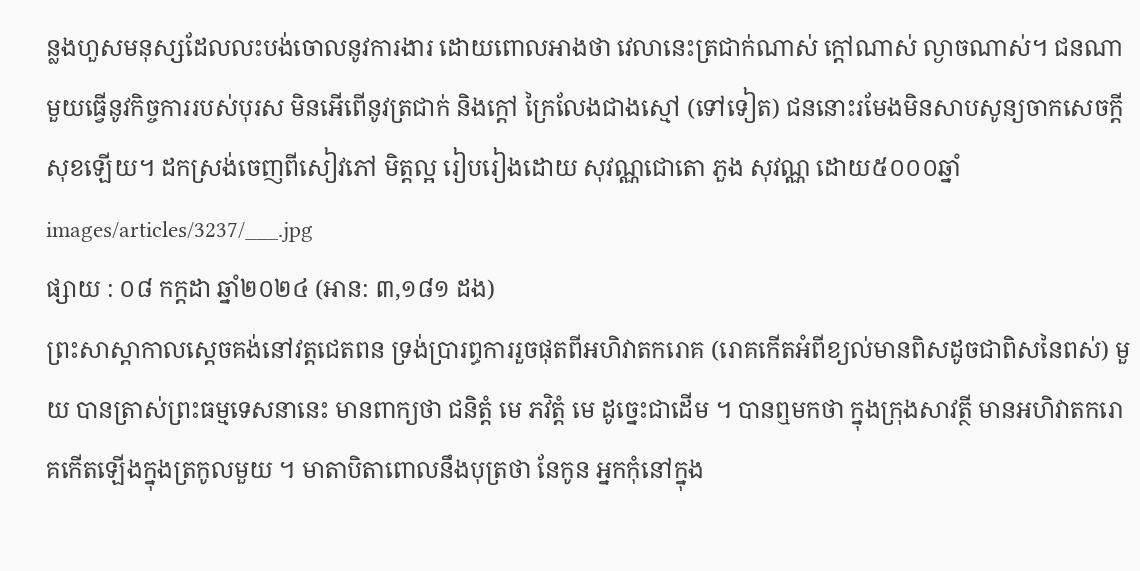ន្លងហួសមនុស្សដែលលះបង់ចោលនូវការងារ ដោយពោលអាងថា វេលានេះត្រជាក់ណាស់ ក្ដៅណាស់ ល្ងាចណាស់។ ជនណាមួយធ្វើនូវកិច្ចការរបស់បុរស មិនអើពើនូវត្រជាក់ និងក្ដៅ ក្រៃលែងជាងស្មៅ (ទៅទៀត) ជននោះរមែងមិនសាបសូន្យចាកសេចក្ដីសុខឡើយ។ ដកស្រង់ចេញពីសៀវភៅ មិត្តល្អ រៀបរៀងដោយ សុវណ្ណជោតោ ភួង សុវណ្ណ ដោយ៥០០០ឆ្នាំ
images/articles/3237/___.jpg
ផ្សាយ : ០៨ កក្តដា ឆ្នាំ២០២៤ (អាន: ៣,១៨១ ដង)
ព្រះសាស្ដាកាលស្ដេចគង់នៅវត្តជេតពន ទ្រង់ប្រារព្ធការរួចផុតពីអហិវាតករោគ (រោគកើតអំពីខ្យល់មានពិសដូចជាពិសនៃពស់) មួយ បានត្រាស់ព្រះធម្មទេសនានេះ មានពាក្យថា ជនិត្តំ មេ ភវិត្តំ មេ ដូច្នេះជាដើម ។ បានឮមកថា ក្នុងក្រុងសាវត្ថី មានអហិវាតករោគកើតឡើងក្នុងត្រកូលមួយ ។ មាតាបិតាពោលនឹងបុត្រថា នែកូន អ្នកកុំនៅក្នុង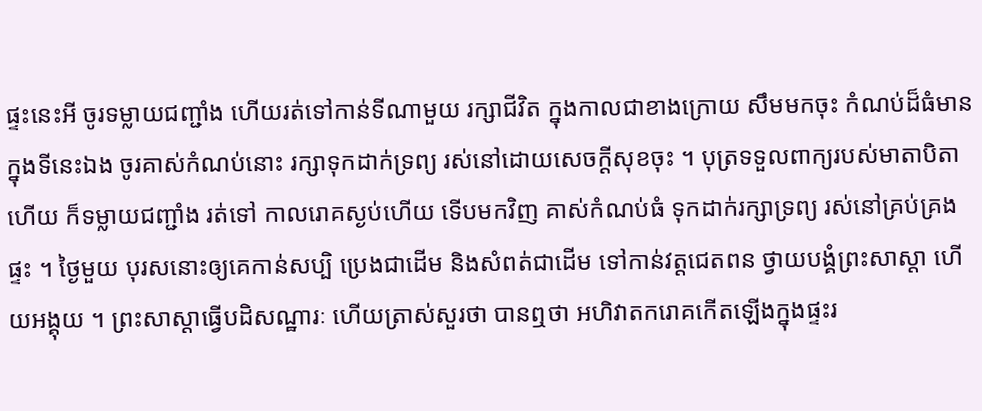ផ្ទះនេះអី ចូរទម្លាយជញ្ជាំង ហើយរត់ទៅកាន់ទីណាមួយ រក្សាជីវិត ក្នុងកាលជាខាងក្រោយ សឹមមកចុះ កំណប់ដ៏ធំមានក្នុងទីនេះឯង ចូរគាស់កំណប់នោះ រក្សាទុកដាក់ទ្រព្យ រស់នៅដោយសេចក្ដីសុខចុះ ។ បុត្រទទួលពាក្យរបស់មាតាបិតាហើយ ក៏ទម្លាយជញ្ជាំង រត់ទៅ កាលរោគស្ងប់ហើយ ទើបមកវិញ គាស់កំណប់ធំ ទុកដាក់រក្សាទ្រព្យ រស់នៅគ្រប់គ្រងផ្ទះ ។ ថ្ងៃមួយ បុរសនោះឲ្យគេកាន់សប្បិ ប្រេងជាដើម និងសំពត់ជាដើម ទៅកាន់វត្តជេតពន ថ្វាយបង្គំព្រះសាស្ដា ហើយអង្គុយ ។ ព្រះសាស្ដាធ្វើបដិសណ្ឋារៈ ហើយត្រាស់សួរថា បានឮថា អហិវាតករោគកើតឡើងក្នុងផ្ទះរ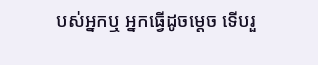បស់អ្នកឬ អ្នកធ្វើដូចម្ដេច ទើបរួ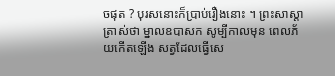ចផុត ? បុរសនោះក៏ប្រាប់រឿងនោះ ។ ព្រះសាស្ដាត្រាស់ថា ម្នាលឧបាសក សូម្បីកាលមុន ពេលភ័យកើតឡើង សត្វដែលធ្វើសេ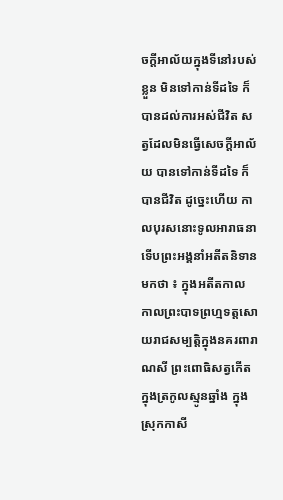ចក្ដីអាល័យក្នុងទីនៅរបស់ខ្លួន មិនទៅកាន់ទីដទៃ ក៏បានដល់ការអស់ជីវិត សត្វដែលមិនធ្វើសេចក្ដីអាល័យ បានទៅកាន់ទីដទៃ ក៏បានជីវិត ដូច្នេះហើយ កាលបុរសនោះទូលអារាធនា ទើបព្រះអង្គនាំអតីតនិទានមកថា ៖ ក្នុងអតីតកាល កាលព្រះបាទព្រហ្មទត្តសោយរាជសម្បត្តិក្នុងនគរពារាណសី ព្រះពោធិសត្វកើតក្នុងត្រកូលស្មូនឆ្នាំង ក្នុងស្រុកកាសី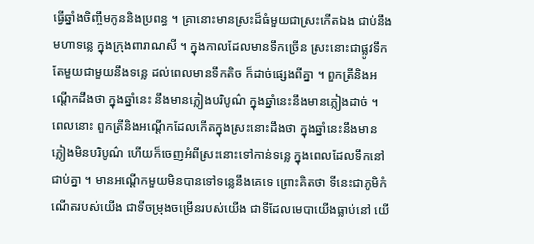ធ្វើឆ្នាំងចិញ្ចឹមកូននិងប្រពន្ធ ។ គ្រានោះមានស្រះដ៏ធំមួយជាស្រះកើតឯង ជាប់នឹងមហាទន្លេ ក្នុងក្រុងពារាណសី ។ ក្នុងកាលដែលមានទឹកច្រើន ស្រះនោះជាផ្លូវទឹកតែមួយជាមួយនឹងទន្លេ ដល់ពេលមានទឹកតិច ក៏ដាច់ផ្សេងពីគ្នា ។ ពួកត្រីនិងអណ្ដើកដឹងថា ក្នុងឆ្នាំនេះ នឹងមានភ្លៀងបរិបូណ៌ ក្នុងឆ្នាំនេះនឹងមានភ្លៀងដាច់ ។ ពេលនោះ ពួកត្រីនិងអណ្ដើកដែលកើតក្នុងស្រះនោះដឹងថា ក្នុងឆ្នាំនេះនឹងមានភ្លៀងមិនបរិបូណ៌ ហើយក៏ចេញអំពីស្រះនោះទៅកាន់ទន្លេ ក្នុងពេលដែលទឹកនៅជាប់គ្នា ។ មានអណ្ដើកមួយមិនបានទៅទន្លេនឹងគេទេ ព្រោះគិតថា ទីនេះជាភូមិកំណើតរបស់យើង ជាទីចម្រុងចម្រើនរបស់យើង ជាទីដែលមេបាយើងធ្លាប់នៅ យើ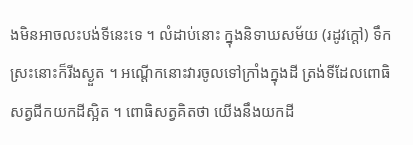ងមិនអាចលះបង់ទីនេះទេ ។ លំដាប់នោះ ក្នុងនិទាឃសម័យ (រដូវក្ដៅ) ទឹកស្រះនោះក៏រីងស្ងួត ។ អណ្ដើកនោះវារចូលទៅក្រាំងក្នុងដី ត្រង់ទីដែលពោធិសត្វជីកយកដីស្អិត ។ ពោធិសត្វគិតថា យើងនឹងយកដី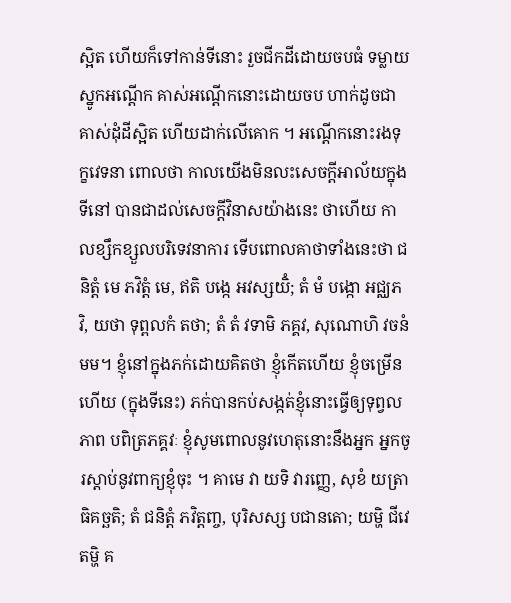ស្អិត ហើយក៏ទៅកាន់ទីនោះ រួចជីកដីដោយចបធំ ទម្លាយស្នូកអណ្ដើក គាស់អណ្ដើកនោះដោយចប ហាក់ដូចជាគាស់ដុំដីស្អិត ហើយដាក់លើគោក ។ អណ្ដើកនោះរងទុក្ខវេទនា ពោលថា កាលយើងមិនលះសេចក្ដីអាល័យក្នុងទីនៅ បានជាដល់សេចក្ដីវិនាសយ៉ាងនេះ ថាហើយ កាលខ្សឹកខ្សួលបរិទេវនាការ ទើបពោលគាថាទាំងនេះថា ជនិត្តំ មេ ភវិត្តំ មេ, ឥតិ បង្កេ អវស្សយិំ; តំ មំ បង្កោ អជ្ឈភវិ, យថា ទុព្ពលកំ តថា; តំ តំ វទាមិ ភគ្គវ, សុណោហិ វចនំ មម។ ខ្ញុំនៅក្នុងភក់ដោយគិតថា ខ្ញុំកើតហើយ ខ្ញុំចម្រើនហើយ (ក្នុងទីនេះ) ភក់បានកប់សង្កត់ខ្ញុំនោះធ្វើឲ្យទុព្វលភាព បពិត្រភគ្គវៈ ខ្ញុំសូមពោលនូវហេតុនោះនឹងអ្នក អ្នកចូរស្ដាប់នូវពាក្យខ្ញុំចុះ ។ គាមេ វា យទិ វារញ្ញេ, សុខំ យត្រាធិគច្ឆតិ; តំ ជនិត្តំ ភវិត្តញ្ច, បុរិសស្ស បជានតោ; យម្ហិ ជីវេ តម្ហិ គ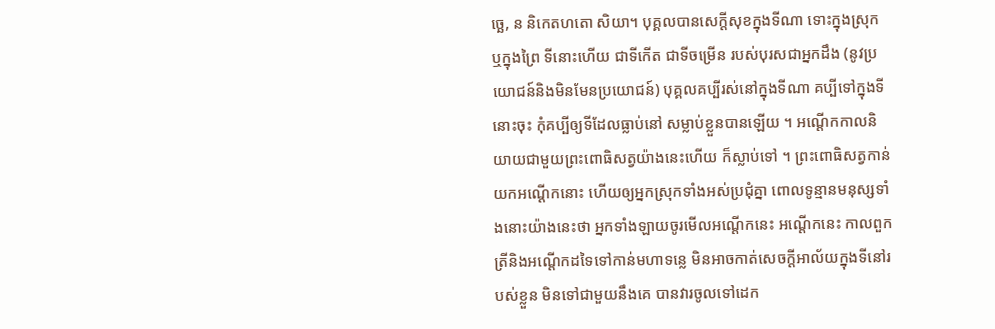ច្ឆេ, ន និកេតហតោ សិយា។ បុគ្គលបានសេក្ដីសុខក្នុងទីណា ទោះក្នុងស្រុក ឬក្នុងព្រៃ ទីនោះហើយ ជាទីកើត ជាទីចម្រើន របស់បុរសជាអ្នកដឹង (នូវប្រយោជន៍និងមិនមែនប្រយោជន៍) បុគ្គលគប្បីរស់នៅក្នុងទីណា គប្បីទៅក្នុងទីនោះចុះ កុំគប្បីឲ្យទីដែលធ្លាប់នៅ សម្លាប់ខ្លួនបានឡើយ ។ អណ្ដើកកាលនិយាយជាមួយព្រះពោធិសត្វយ៉ាងនេះហើយ ក៏ស្លាប់ទៅ ។ ព្រះពោធិសត្វកាន់យកអណ្ដើកនោះ ហើយឲ្យអ្នកស្រុកទាំងអស់ប្រជុំគ្នា ពោលទូន្មានមនុស្សទាំងនោះយ៉ាងនេះថា អ្នកទាំងឡាយចូរមើលអណ្ដើកនេះ អណ្ដើកនេះ កាលពួកត្រីនិងអណ្ដើកដទៃទៅកាន់មហាទន្លេ មិនអាចកាត់សេចក្ដីអាល័យក្នុងទីនៅរបស់ខ្លួន មិនទៅជាមួយនឹងគេ បានវារចូលទៅដេក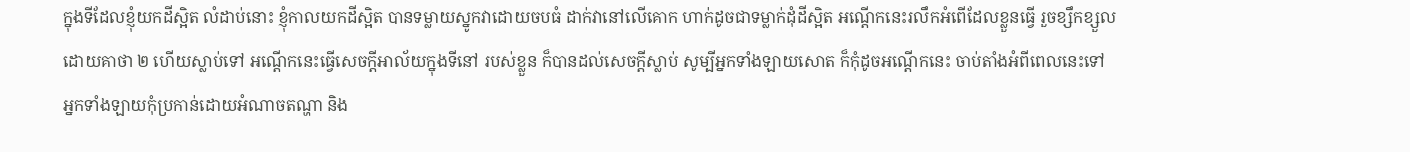ក្នុងទីដែលខ្ញុំយកដីស្អិត លំដាប់នោះ ខ្ញុំកាលយកដីស្អិត បានទម្លាយស្នូកវាដោយចបធំ ដាក់វានៅលើគោក ហាក់ដូចជាទម្លាក់ដុំដីស្អិត អណ្ដើកនេះរលឹកអំពើដែលខ្លួនធ្វើ រួចខ្សឹកខ្សួលដោយគាថា ២ ហើយស្លាប់ទៅ អណ្ដើកនេះធ្វើសេចក្ដីអាល័យក្នុងទីនៅ របស់ខ្លួន ក៏បានដល់សេចក្ដីស្លាប់ សូម្បីអ្នកទាំងឡាយសោត ក៏កុំដូចអណ្ដើកនេះ ចាប់តាំងអំពីពេលនេះទៅ អ្នកទាំងឡាយកុំប្រកាន់ដោយអំណាចតណ្ហា និង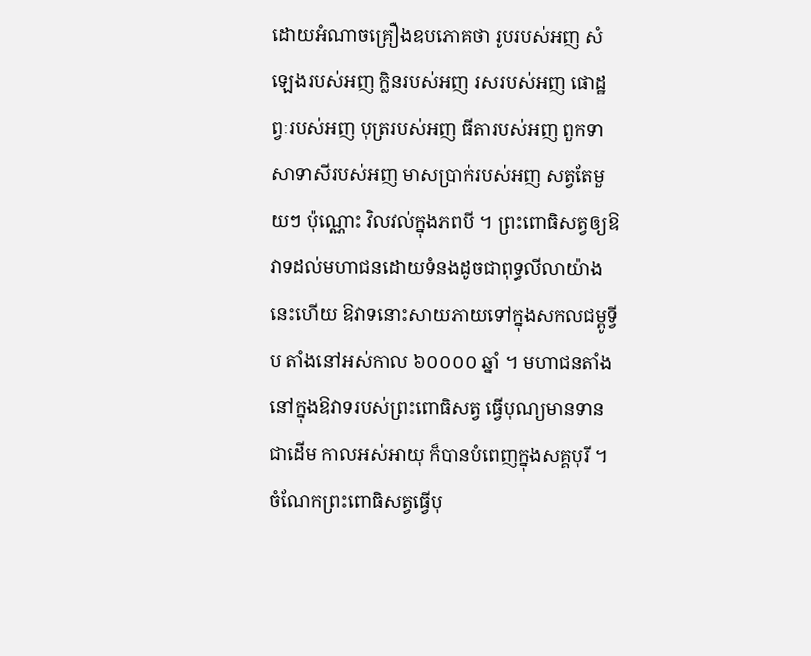ដោយអំណាចគ្រឿងឧបភោគថា រូបរបស់អញ សំឡេងរបស់អញ ក្លិនរបស់អញ រសរបស់អញ ផោដ្ឋព្វៈរបស់អញ បុត្ររបស់អញ ធីតារបស់អញ ពួកទាសាទាសីរបស់អញ មាសប្រាក់របស់អញ សត្វតែមួយៗ ប៉ុណ្ណោះ វិលវល់ក្នុងភពបី ។ ព្រះពោធិសត្វឲ្យឱវាទដល់មហាជនដោយទំនងដូចជាពុទ្ធលីលាយ៉ាងនេះហើយ ឱវាទនោះសាយភាយទៅក្នុងសកលជម្ពូទ្វីប តាំងនៅអស់កាល ៦០០០០ ឆ្នាំ ។ មហាជនតាំងនៅក្នុងឱវាទរបស់ព្រះពោធិសត្វ ធ្វើបុណ្យមានទានជាដើម កាលអស់អាយុ ក៏បានបំពេញក្នុងសគ្គបុរី ។ ចំណែកព្រះពោធិសត្វធ្វើបុ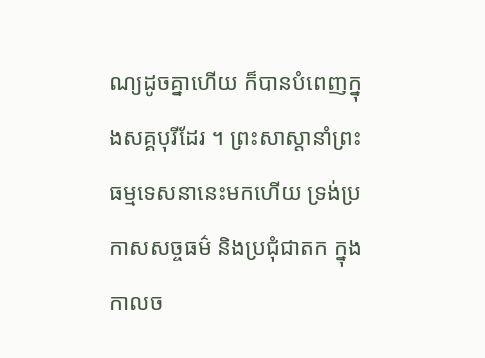ណ្យដូចគ្នាហើយ ក៏បានបំពេញក្នុងសគ្គបុរីដែរ ។ ព្រះសាស្ដានាំព្រះធម្មទេសនានេះមកហើយ ទ្រង់ប្រកាសសច្ចធម៌ និងប្រជុំជាតក ក្នុងកាលច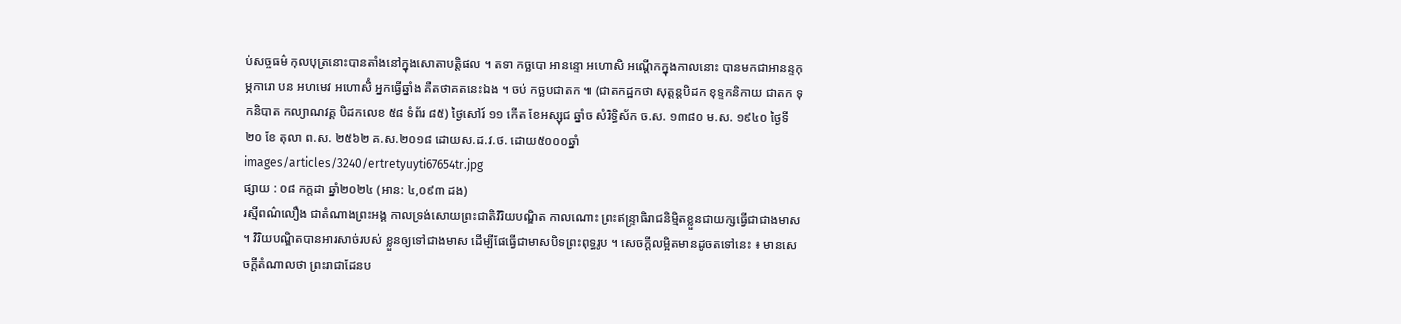ប់សច្ចធម៌ កុលបុត្រនោះបានតាំងនៅក្នុងសោតាបត្តិផល ។ តទា កច្ឆបោ អានន្ទោ អហោសិ អណ្ដើកក្នុងកាលនោះ បានមកជាអានន្ទកុម្ភការោ បន អហមេវ អហោសិំ អ្នកធ្វើឆ្នាំង គឺតថាគតនេះឯង ។ ចប់ កច្ឆបជាតក ៕ (ជាតកដ្ឋកថា សុត្តន្តបិដក ខុទ្ទកនិកាយ ជាតក ទុកនិបាត កល្យាណវគ្គ បិដកលេខ ៥៨ ទំព័រ ៨៥) ថ្ងៃសៅរ៍ ១១ កើត ខែអស្សុជ ឆ្នាំច សំរិទ្ធិស័ក ច.ស. ១៣៨០ ម.ស. ១៩៤០ ថ្ងៃទី ២០ ខែ តុលា ព.ស. ២៥៦២ គ.ស.២០១៨ ដោយស.ដ.វ.ថ. ដោយ៥០០០ឆ្នាំ
images/articles/3240/ertretyuyti67654tr.jpg
ផ្សាយ : ០៨ កក្តដា ឆ្នាំ២០២៤ (អាន: ៤,០៩៣ ដង)
រស្មីពណ៌លឿង ជាតំណាងព្រះអង្គ កាលទ្រង់សោយព្រះជាតិវិរិយបណ្ឌិត កាលណោះ ព្រះឥន្ទ្រាធិរាជនិម្មិតខ្លួនជាយក្សធ្វើជាជាងមាស ។ វិរិយបណ្ឌិតបានអារសាច់របស់ ខ្លួនឲ្យទៅជាងមាស ដើម្បីផែធ្វើជាមាសបិទព្រះពុទ្ធរូប ។ សេចក្តីលម្អិតមានដូចតទៅនេះ ៖ មានសេចក្តីតំណាលថា ព្រះរាជាដែនប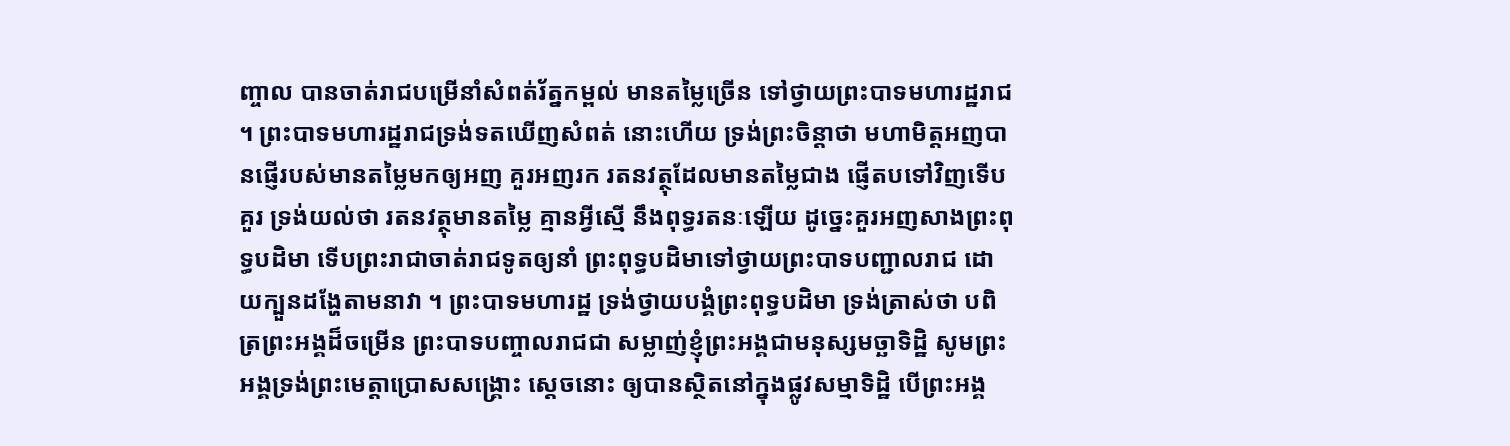ញ្ចាល បានចាត់រាជបម្រើនាំសំពត់រ័ត្នកម្ពល់ មានតម្លៃច្រើន ទៅថ្វាយព្រះបាទមហារដ្ឋរាជ ។ ព្រះបាទមហារដ្ឋរាជទ្រង់ទតឃើញសំពត់ នោះហើយ ទ្រង់ព្រះចិន្តាថា មហាមិត្តអញបានផ្ញើរបស់មានតម្លៃមកឲ្យអញ គួរអញរក រតនវត្ថុដែលមានតម្លៃជាង ផ្ញើតបទៅវិញទើបគួរ ទ្រង់យល់ថា រតនវត្ថុមានតម្លៃ គ្មានអ្វីស្មើ នឹងពុទ្ធរតនៈឡើយ ដូច្នេះគួរអញសាងព្រះពុទ្ធបដិមា ទើបព្រះរាជាចាត់រាជទូតឲ្យនាំ ព្រះពុទ្ធបដិមាទៅថ្វាយព្រះបាទបញ្ជាលរាជ ដោយក្បួនដង្ហែតាមនាវា ។ ព្រះបាទមហារដ្ឋ ទ្រង់ថ្វាយបង្គំព្រះពុទ្ធបដិមា ទ្រង់ត្រាស់ថា បពិត្រព្រះអង្គដ៏ចម្រើន ព្រះបាទបញ្ចាលរាជជា សម្លាញ់ខ្ញុំព្រះអង្គជាមនុស្សមច្ឆាទិដ្ឋិ សូមព្រះអង្គទ្រង់ព្រះមេត្តាប្រោសសង្គ្រោះ ស្តេចនោះ ឲ្យបានស្ថិតនៅក្នុងផ្លូវសម្មាទិដ្ឋិ បើព្រះអង្គ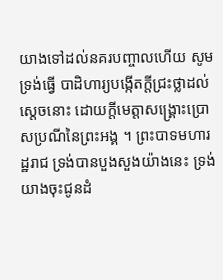យាងទៅដល់នគរបញ្ចាលហើយ សូមទ្រង់ធ្វើ បាដិហារ្យបង្កើតក្តីជ្រះថ្លាដល់ស្តេចនោះ ដោយក្តីមេត្តាសង្គ្រោះប្រោសប្រណីនៃព្រះអង្គ ។ ព្រះបាទមហារដ្ឋរាជ ទ្រង់បានបួងសួងយ៉ាងនេះ ទ្រង់យាងចុះជូនដំ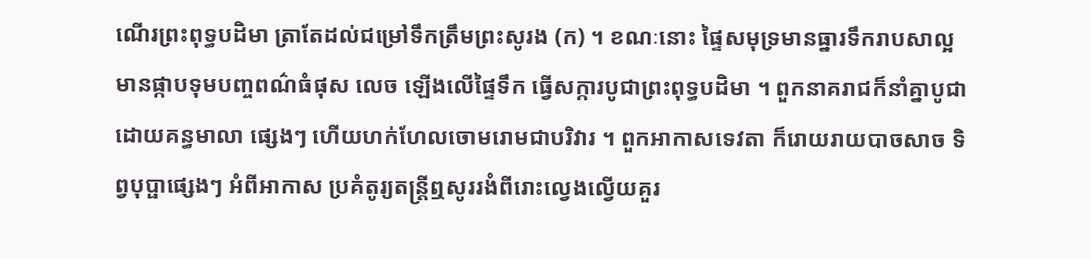ណើរព្រះពុទ្ធបដិមា ត្រាតែដល់ជម្រៅទឹកត្រឹមព្រះសូរង (ក) ។ ខណៈនោះ ផ្ទៃសមុទ្រមានធ្នារទឹករាបសាល្អ មានផ្កាបទុមបញ្ចពណ៌ធំផុស លេច ឡើងលើផ្ទៃទឹក ធ្វើសក្ការបូជាព្រះពុទ្ធបដិមា ។ ពួកនាគរាជក៏នាំគ្នាបូជាដោយគន្ធមាលា ផ្សេងៗ ហើយហក់ហែលចោមរោមជាបរិវារ ។ ពួកអាកាសទេវតា ក៏រោយរាយបាចសាច ទិព្វបុប្ផាផ្សេងៗ អំពីអាកាស ប្រគំតូរ្យតន្រ្តីឮសូររងំពីរោះល្វេងល្វើយគួរ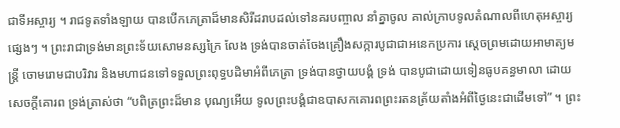ជាទីអស្ចារ្យ ។ រាជទូតទាំងឡាយ បានបើកភេត្រាដ៏មានសិរីដរាបដល់ទៅនគរបញ្ចាល នាំគ្នាចូល គាល់ក្រាបទូលតំណាលពីហេតុអស្ចារ្យផ្សេងៗ ។ ព្រះរាជាទ្រង់មានព្រះទ័យសោមនស្សក្រៃ លែង ទ្រង់បានចាត់ចែងគ្រឿងសក្ការបូជាជាអនេកប្រការ ស្តេចព្រមដោយអាមាត្យមន្ត្រី ចោមរោមជាបរិវារ និងមហាជនទៅទទួលព្រះពុទ្ធបដិមាអំពីភេត្រា ទ្រង់បានថ្វាយបង្គំ ទ្រង់ បានបូជាដោយទៀនធូបគន្ធមាលា ដោយសេចក្តីគោរព ទ្រង់ត្រាស់ថា “បពិត្រព្រះដ៏មាន បុណ្យអើយ ទូលព្រះបង្គំជាឧបាសកគោរពព្រះរតនត្រ័យតាំងអំពីថ្ងៃនេះជាដើមទៅ” ។ ព្រះ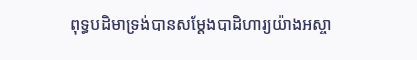ពុទ្ធបដិមាទ្រង់បានសម្តែងបាដិហារ្យយ៉ាងអស្ចា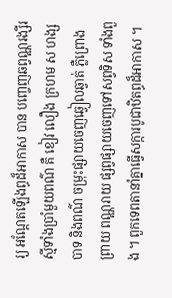រ្យ អណ្តែតឡើងព្ធដ៏អាកាស បាន បញ្ចេញឆព្វណ្ណរង្សីរស្មីទាំងប្រាំមួយពណ៌ គឺ ខៀវ លឿង ក្រហម ស ហង្សបាទ និងពណ៌ ចម្រុះផ្សាយចេញឆ្វៀលឆ្វាត់ ភ្លឺព្រោងព្រាយ ពណ្ណរាយ ផ្សព្វផ្សាយចេញទៅសព្វទិស ទាំងពួង ។ ពួកទេពតានាំគ្នាធ្វើសក្ការបូជាឋិតព្ធដ៏អាកាស ។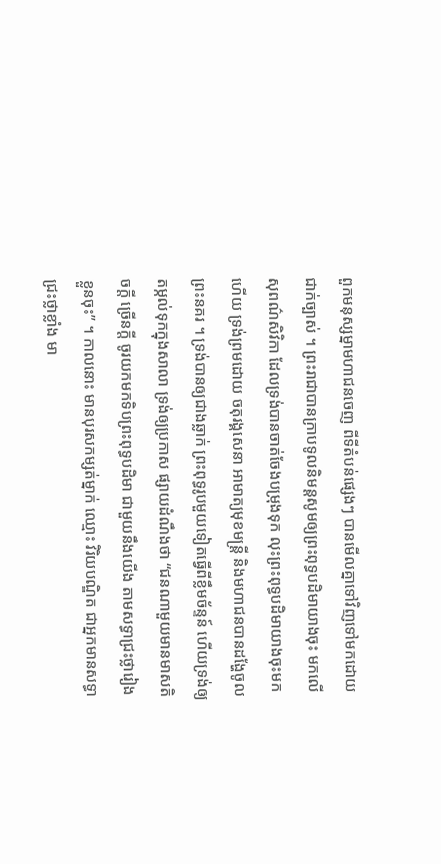ពួកមនុស្សម្នាមហាជនចេញ ពីទីតំបន់ផ្សេងៗ បានមើលគ្នាទៅវិញទៅមកដោយជាក់ច្បាស់ ។ ព្រះរាជាបានក្រាបទូលនិមន្តសូមឲ្យព្រះពុទ្ធបដិមាយាងចុះ មកលើសុពណ៌សិវិកា ដែលទ្រង់បានចាត់ចែងបម្រុងទុក លុះព្រះពុទ្ធបដិមាយាងចុះមកហើយ ទ្រង់ព្រមដោយ ចតុរង្គសេនា អាមាត្យមុខមន្ត្រី និងមហាជនបានដង្ហែចូលព្រះនគរ ។ ទ្រង់បានឲ្យជាងឆ្លាក់ ព្រះពុទ្ធរូបមួយទៀតធ្វើពីខ្លឹមច័ន្ទន៍ ហើយទ្រង់ឲ្យតម្កល់ទុកក្នុងសាលា ទ្រង់ឲ្យប្រកាស ផ្សាយដំណឹងថា “ជនណាមួយមានមាសតិចក្តី ច្រើនក្តី ចូរយកមកទិបព្រះពុទ្ធបដិមា ជាមួយនឹងយើង តាមសទ្ធាជ្រះថ្លារៀងខ្លួនចុះ” ។ កាលនោះ មានបុរសកម្សត់ម្នាក់ ឈ្មោះ វិរិយបណ្ឌិត ជាអ្នកមានសទ្ធាជ្រះថ្លាខ្លាំង មា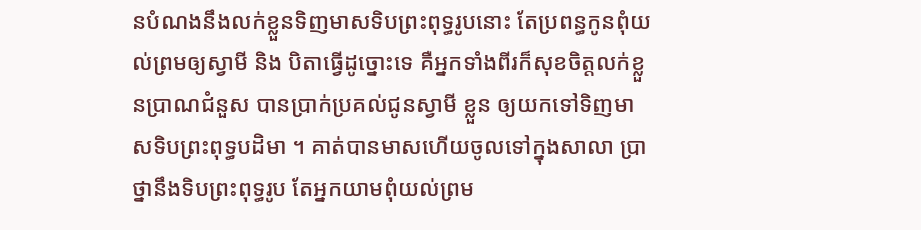នបំណងនឹងលក់ខ្លួនទិញមាសទិបព្រះពុទ្ធរូបនោះ តែប្រពន្ធកូនពុំយល់ព្រមឲ្យស្វាមី និង បិតាធ្វើដូច្នោះទេ គឺអ្នកទាំងពីរក៏សុខចិត្តលក់ខ្លួនប្រាណជំនួស បានប្រាក់ប្រគល់ជូនស្វាមី ខ្លួន ឲ្យយកទៅទិញមាសទិបព្រះពុទ្ធបដិមា ។ គាត់បានមាសហើយចូលទៅក្នុងសាលា ប្រាថ្នានឹងទិបព្រះពុទ្ធរូប តែអ្នកយាមពុំយល់ព្រម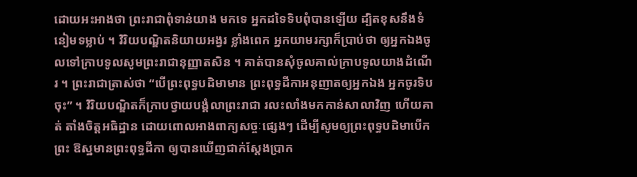ដោយអះអាងថា ព្រះរាជាពុំទាន់យាង មកទេ អ្នកដទៃទិបពុំបានឡើយ ដ្បិតខុសនឹងទំនៀមទម្លាប់ ។ វិរិយបណ្ឌិតនិយាយអង្វរ ខ្លាំងពេក អ្នកយាមរក្សាក៏ប្រាប់ថា ឲ្យអ្នកឯងចូលទៅក្រាបទូលសូមព្រះរាជានុញ្ញាតសិន ។ គាត់បានសុំចូលគាល់ក្រាបទូលយាងដំណើរ ។ ព្រះរាជាត្រាស់ថា “បើព្រះពុទ្ធបដិមាមាន ព្រះពុទ្ធដីកាអនុញាតឲ្យអ្នកឯង អ្នកចូរទិបចុះ” ។ វិរិយបណ្ឌិតក៏ក្រាបថ្វាយបង្គំលាព្រះរាជា រលះលាំងមកកាន់សាលាវិញ ហើយគាត់ តាំងចិត្តអធិដ្ឋាន ដោយពោលអាងពាក្យសច្ចៈផ្សេងៗ ដើម្បីសូមឲ្យព្រះពុទ្ធបដិមាបើកព្រះ ឱស្ឋមានព្រះពុទ្ធដីកា ឲ្យបានឃើញជាក់ស្តែងប្រាក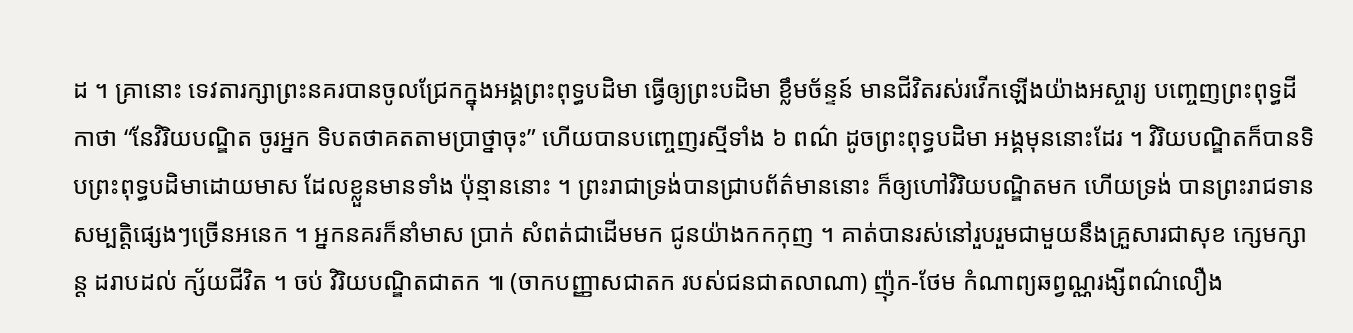ដ ។ គ្រានោះ ទេវតារក្សាព្រះនគរបានចូលជ្រែកក្នុងអង្គព្រះពុទ្ធបដិមា ធ្វើឲ្យព្រះបដិមា ខ្លឹមច័ន្ទន៍ មានជីវិតរស់រវើកឡើងយ៉ាងអស្ចារ្យ បញ្ចេញព្រះពុទ្ធដីកាថា “នែវិរិយបណ្ឌិត ចូរអ្នក ទិបតថាគតតាមប្រាថ្នាចុះ” ហើយបានបញ្ចេញរស្មីទាំង ៦ ពណ៌ ដូចព្រះពុទ្ធបដិមា អង្គមុននោះដែរ ។ វិរិយបណ្ឌិតក៏បានទិបព្រះពុទ្ធបដិមាដោយមាស ដែលខ្លួនមានទាំង ប៉ុន្មាននោះ ។ ព្រះរាជាទ្រង់បានជ្រាបព័ត៌មាននោះ ក៏ឲ្យហៅវិរិយបណ្ឌិតមក ហើយទ្រង់ បានព្រះរាជទានសម្បត្តិផ្សេងៗច្រើនអនេក ។ អ្នកនគរក៏នាំមាស ប្រាក់ សំពត់ជាដើមមក ជូនយ៉ាងកកកុញ ។ គាត់បានរស់នៅរួបរួមជាមួយនឹងគ្រួសារជាសុខ ក្សេមក្សាន្ត ដរាបដល់ ក្ស័យជីវិត ។ ចប់ វិរិយបណ្ឌិតជាតក ៕ (ចាកបញ្ញាសជាតក របស់ជនជាតលាណា) ញ៉ុក-ថែម កំណាព្យឆព្វណ្ណរង្សីពណ៌លឿង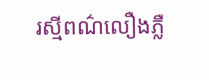រស្មីពណ៌លឿងភ្លឺ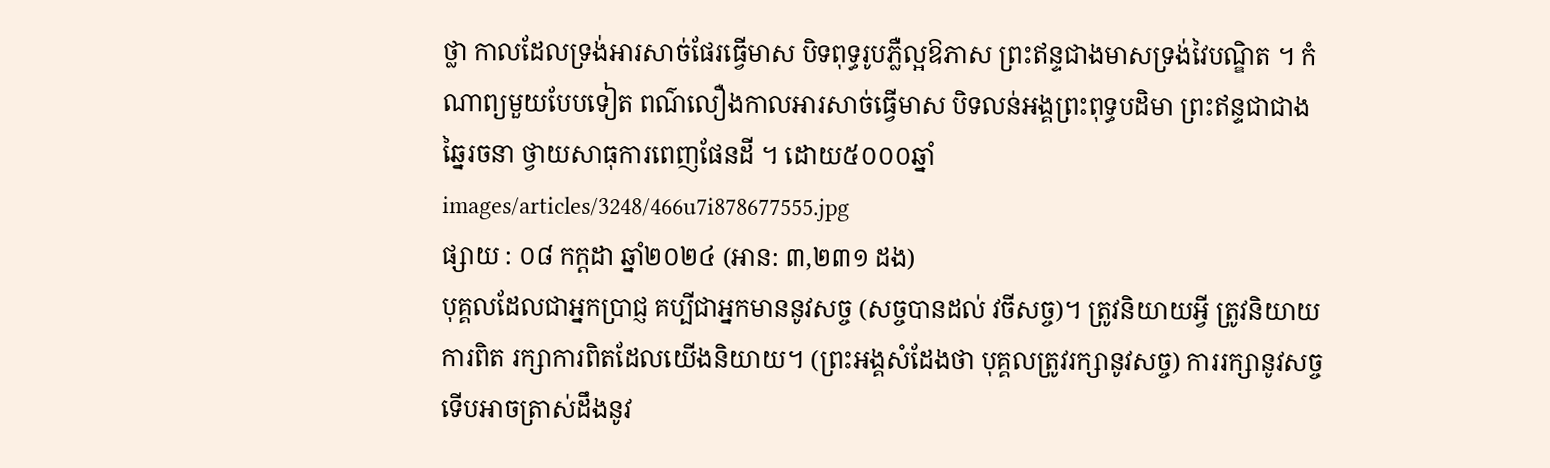ថ្លា កាលដែលទ្រង់អារសាច់ផែរធ្វើមាស បិទពុទ្ធរូបភ្លឺល្អឱភាស ព្រះឥន្ទជាងមាសទ្រង់វៃបណ្ឌិត ។ កំណាព្យមួយបែបទៀត ពណ៌លឿងកាលអារសាច់ធ្វើមាស បិទលន់អង្គព្រះពុទ្ធបដិមា ព្រះឥន្ទជាជាងឆ្នៃរចនា ថ្វាយសាធុការពេញផែនដី ។ ដោយ៥០០០ឆ្នាំ
images/articles/3248/466u7i878677555.jpg
ផ្សាយ : ០៨ កក្តដា ឆ្នាំ២០២៤ (អាន: ៣,២៣១ ដង)
បុគ្គលដែលជាអ្នកប្រាជ្ញ គប្បីជាអ្នកមាននូវសច្ច (សច្ចបានដល់ វចីសច្ច)។ ត្រូវនិយាយអ្វី ត្រូវនិយាយការពិត រក្សាការពិតដែលយេីងនិយាយ។ (ព្រះអង្គសំដែងថា បុគ្គលត្រូវរក្សានូវសច្ច) ការរក្សានូវសច្ចទេីបអាចត្រាស់ដឹងនូវ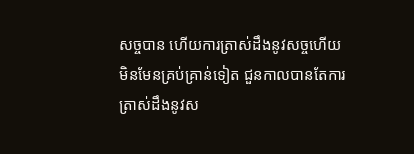សច្ចបាន ហេីយការត្រាស់ដឹងនូវសច្ចហេីយមិនមែនគ្រប់គ្រាន់ទៀត ជួនកាលបានតែការត្រាស់ដឹងនូវស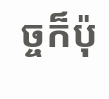ច្ចក៏ប៉ុ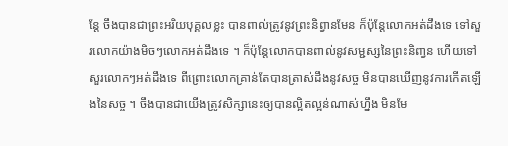ន្តែ ចឹងបានជាព្រះអរិយបុគ្គលខ្លះ បានពាល់ត្រូវនូវព្រះនិព្វានមែន ក៏ប៉ុន្តែលេាកអត់ដឹងទេ ទៅសួរលេាកយ៉ាងមិចៗលេាកអត់ដឹងទេ ។ ក៏ប៉ុន្តែលេាកបានពាល់នូវសម្ជស្សនៃព្រះនិពា្វន ហេីយទៅសួរលេាកៗអត់ដឹងទេ ពីព្រេាះលេាកគ្រាន់តែបានត្រាស់ដឹងនូវសច្ច មិនបានឃេីញនូវការកេីតឡេីងនៃសច្ច ។ ចឹងបានជាយេីងត្រូវសិក្សានេះឲ្យបានល្អិតល្អន់ណាស់ហ្នឹង មិនមែ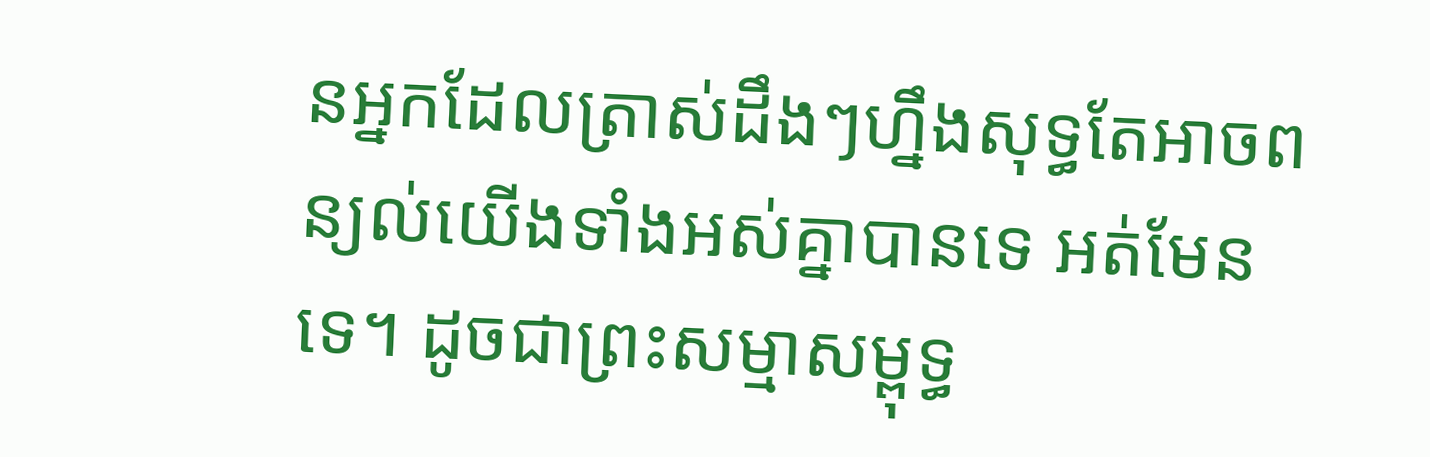នអ្នកដែលត្រាស់ដឹងៗហ្នឹងសុទ្ធតែអាចពន្យល់យេីងទាំងអស់គ្នាបានទេ អត់មែនទេ។ ដូចជាព្រះសម្មាសម្ពុទ្ធ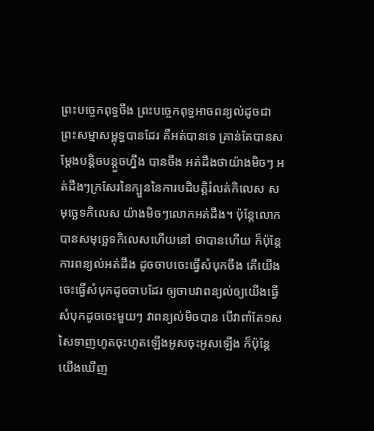ព្រះបច្ចេកពុទ្ធចឹង ព្រះបច្ចេកពុទ្ធអាចពន្យល់ដូចជាព្រះសម្មាសម្ពុទ្ធបានដែរ គឺអត់បានទេ គ្រាន់តែបានសម្តែងបន្តិចបន្តួចហ្នឹង បានចឹង អត់ដឹងថាយ៉ាងមិចៗ អត់ដឹងៗក្រសែរនៃក្បួននៃការបដិបត្តិរំលត់កិលេស សមុច្ឆេទកិលេស យ៉ាងមិចៗលេាកអត់ដឹង។ ប៉ុន្តែលេាកបានសមុច្ឆេទកិលេសហេីយនៅ ថាបានហេីយ ក៏ប៉ុន្តែការពន្យល់អត់ដឹង ដូចចាបចេះធ្វេីសំបុកចឹង តេីយេីងចេះធ្វេីសំបុកដូចចាបដែរ ឲ្យចាបវាពន្យល់ឲ្យយេីងធ្វេីសំបុកដូចចេះមួយៗ វាពន្យល់មិចបាន បេីវាពាំតែ១សសៃទាញហូតចុះហូតឡេីងអូសចុះអូសឡេីង ក៏ប៉ុន្តែយេីងឃេីញ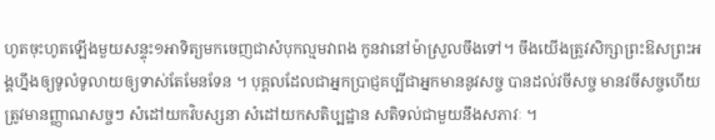ហូតចុះហូតឡេីងមួយសន្ទុះ១អាទិត្យមកចេញជាសំបុកល្មមវាពង កូនវានៅម៉ាស្រួលចឹងទៅ។ ចឹងយេីងត្រូវសិក្សាព្រះឱសព្រះអង្គហ្នឹងឲ្យទូលំទូលាយឲ្យទាស់តែមែនទែន ។ បុគ្គលដែលជាអ្នកប្រាជ្ញគប្បីជាអ្នកមាននូវសច្ច បានដល់វចីសច្ច មានវចីសច្ចហេីយ ត្រូវមានញ្ញាណសច្ចៗ សំដៅយកវិបស្សនា សំដៅយកសតិប្បដ្ឋាន សតិទល់ជាមួយនឹងសភាវៈ ។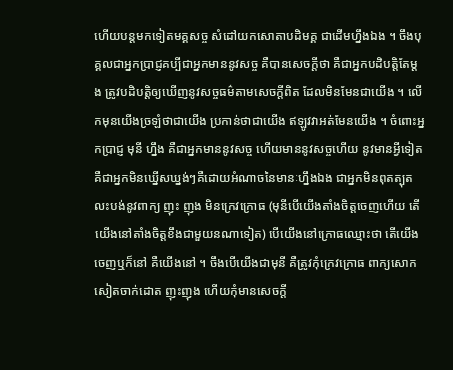ហេីយបន្តមកទៀតមគ្គសច្ច សំដៅយកសោតាបដិមគ្គ ជាដេីមហ្នឹងឯង ។ ចឹងបុគ្គលជាអ្នកប្រាជ្ញគប្បីជាអ្នកមាននូវសច្ច គឺបានសេចក្តីថា គឺជាអ្នកបដិបត្តិតែម្តង ត្រូវបដិបត្តិឲ្យឃេីញនូវសច្ចធម៌តាមសេចក្តីពិត ដែលមិនមែនជាយេីង ។ លេីកមុនយេីងច្រឡំថាជាយេីង ប្រកាន់ថាជាយេីង ឥឡូវវាអត់មែនយេីង ។ ចំពេាះអ្នកប្រាជ្ញ មុនី ហ្នឹង គឺជាអ្នកមាននូវសច្ច ហេីយមាននូវសច្ចហេីយ នូវមានអ្វីទៀត គឺជាអ្នកមិនឃ្នេីសឃ្នង់ៗគឺដេាយអំណាចនៃមានៈហ្នឹងឯង ជាអ្នកមិនពុតត្បុត លះបង់នូវពាក្យ ញុះ ញុង មិនក្រេវក្រេាធ (មុនីបេីយេីងតាំងចិត្តចេញហេីយ តេីយេីងនៅតាំងចិត្តខឹងជាមួយនណាទៀត) បេីយេីងនៅក្រេាធឈ្មេាះថា តេីយេីងចេញឬក៏នៅ គឺយេីងនៅ ។ ចឹងបេីយេីងជាមុនី គឺត្រូវកុំក្រេវក្រេាធ ពាក្យសេាកសៀតចាក់ដេាត ញុះញុង ហេីយកុំមានសេចក្តី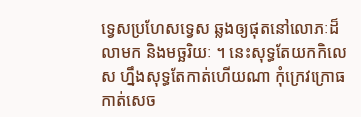ទ្វេសប្រហែសទ្វេស ឆ្លងឲ្យផុតនៅលេាភៈដ៏លាមក និងមច្ឆរិយៈ ។ នេះសុទ្ធតែយកកិលេស ហ្នឹងសុទ្ធតែកាត់ហេីយណា កុំក្រេវក្រេាធ កាត់សេច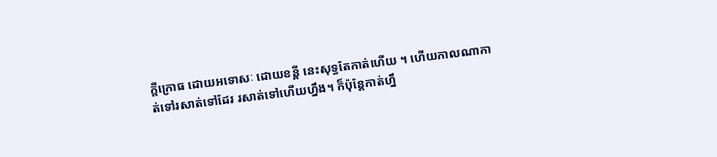ក្តីក្រេាធ ដេាយអទេាសៈ ដេាយខន្តី នេះសុទ្ធតែកាត់ហេីយ ។ ហេីយកាលណាកាត់ទៅរសាត់ទៅដែរ រសាត់ទៅហេីយហ្នឹង។ ក៏ប៉ុន្តែកាត់ហ្នឹ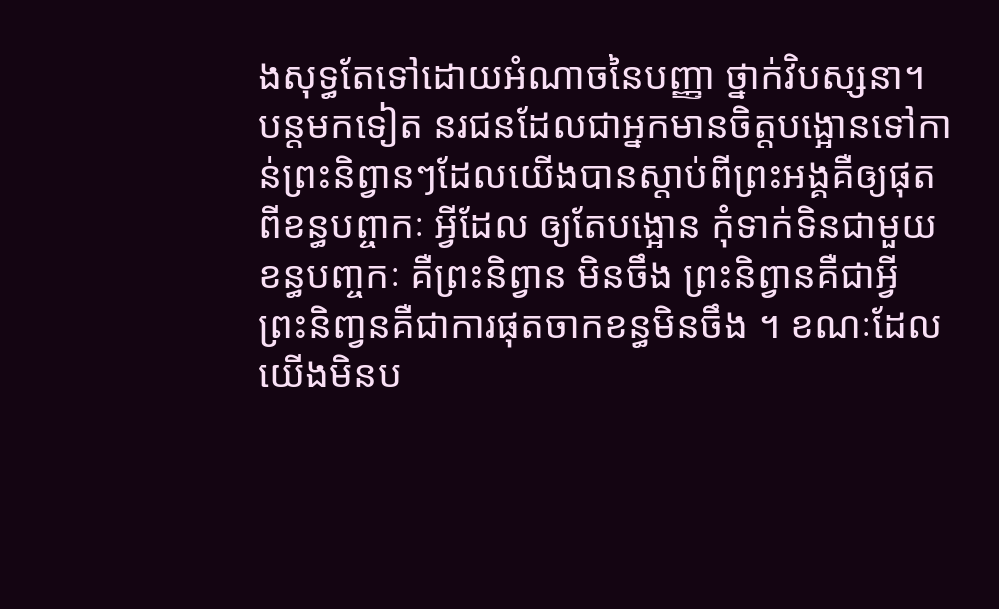ងសុទ្ធតែទៅដេាយអំណាចនៃបញ្ញា ថ្នាក់វិបស្សនា។ បន្តមកទៀត នរជនដែលជាអ្នកមានចិត្តបង្អេានទៅកាន់ព្រះនិព្វានៗដែលយេីងបានស្តាប់ពីព្រះអង្គគឺឲ្យផុតពីខន្ធបព្ចាកៈ អ្វីដែល ឲ្យតែបង្អេាន កុំទាក់ទិនជាមួយខន្ធបពា្ចកៈ គឺព្រះនិព្វាន មិនចឹង ព្រះនិព្វានគឺជាអ្វី ព្រះនិពា្វនគឺជាការផុតចាកខន្ធមិនចឹង ។ ខណៈដែលយេីងមិនប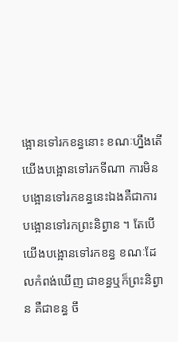ង្អេានទៅរកខន្ធនេាះ ខណៈហ្នឹងតេីយេីងបង្អេានទៅរកទីណា ការមិនបង្អេានទៅរកខន្ធនេះឯងគឺជាការបង្អេានទៅរកព្រះនិព្វាន ។ តែបេីយេីងបង្អេានទៅរកខន្ធ ខណៈដែលកំពង់ឃេីញ ជាខន្ធឬក៏ព្រះនិព្វាន គឺជាខន្ធ ចឹ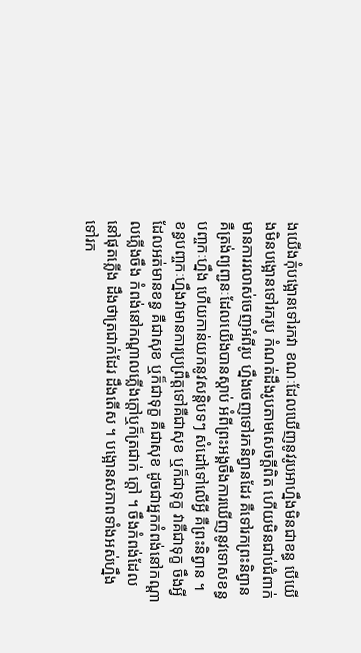ងយេីងកុំបង្អេានទៅរកវា ខណៈដែលឃេីញនូវរូបអាហ្នឹងមិនជាខន្ធ បេីយេីងមិនបង្អេានទៅរករូប កំណត់ដឹងរូបតាមសេចក្តីពិត ហេីយមិនជាប់ជំពាក់មានការរលាស់ចេញអំពីរូប ហ្នឹងចេញទៅរកនិព្វានដែរ គឺទៅរកព្រះនិព្វាន គឺត្រង់ព្យពា្ជនៈដែលយេីងបានស្តាប់ អំពីព្រះអង្គចឹងការឃេីញនូវទេាសខន្ធបពា្ចកៈហ្នឹង ហេីយកាន់យកនូវសន្តិបទៗ សំដៅទៅលេីអ្វី គឺព្រះនិព្វាន ។ ខន្ធបពា្ចកៈហ្នឹងវាមានការប្រព្រឹត្តទៅគឺជាសុខ ឬក៏ជាទុក្ខ វាគឺជាទុក្ខ ចឹងអ្វីដែលអត់មានខន្ធ គឺជាសុខ ឬក៏ជាទុក្ខ គឺជាសុខ ដូចជាអ្នកកំពង់នៅកណ្តាលភ្លេីងចឹង កំពង់នៅកណ្តាលភ្លេីងក្តៅឬក៏ត្រជាក់ ក្តៅ ។ ចឹងកំពង់ដែលនៅផុតភ្លេីង ដឹងថាត្រជាក់ដែរ ដឹងតេីស ។ បង្អេានសភាពទាំងអស់ហ្នឹងទៅរក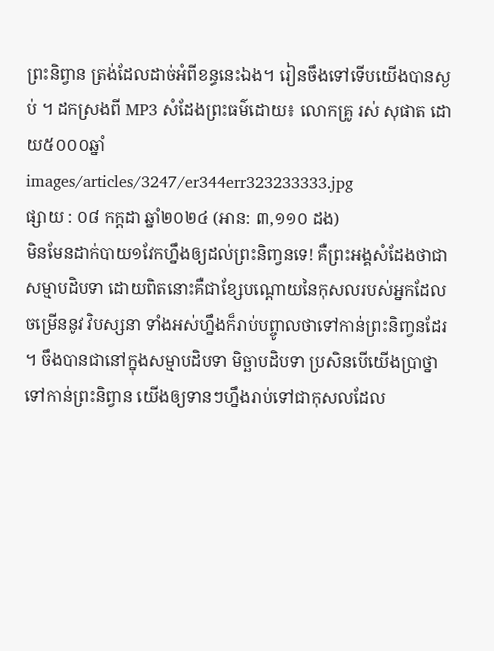ព្រះនិព្វាន ត្រង់ដែលដាច់អំពីខន្ធនេះឯង។ រៀនចឹងទៅទេីបយេីងបានស្ងប់ ។ ដកស្រងពី MP3 សំដែងព្រះធម៌ដេាយ៖ លេាកគ្រូ រស់ សុផាត ដោយ៥០០០ឆ្នាំ
images/articles/3247/er344err323233333.jpg
ផ្សាយ : ០៨ កក្តដា ឆ្នាំ២០២៤ (អាន: ៣,១១០ ដង)
មិនមែនដាក់បាយ១វែកហ្នឹងឲ្យដល់ព្រះនិពា្វនទេ! គឺព្រះអង្គសំដែងថាជាសម្មាបដិបទា ដេាយពិតនេាះគឺជាខ្សែបណ្តេាយនៃកុសលរបស់អ្នកដែលចម្រេីននូវ វិបស្សនា ទាំងអស់ហ្នឹងក៏រាប់បព្ចូាលថាទៅកាន់ព្រះនិពា្វនដែរ ។ ចឹងបានជានៅក្នុងសម្មាបដិបទា មិច្ឆាបដិបទា ប្រសិនបេីយេីងប្រាថ្នាទៅកាន់ព្រះនិព្វាន យេីងឲ្យទានៗហ្នឹងរាប់ទៅជាកុសលដែល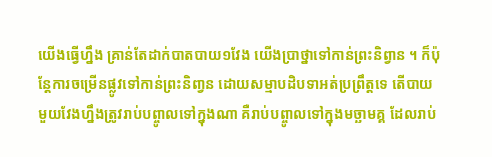យេីងធ្វេីហ្នឹង គ្រាន់តែដាក់បាតបាយ១វែង យេីងប្រាថ្នាទៅកាន់ព្រះនិព្វាន ។ ក៏ប៉ុន្តែការចម្រេីនផ្លូវទៅកាន់ព្រះនិពា្វន ដេាយសម្មាបដិបទាអត់ប្រព្រឹត្តទេ តេីបាយមួយវែងហ្នឹងត្រូវរាប់បព្ចូាលទៅក្នុងណា គឺរាប់បព្ចូាលទៅក្នុងមច្ឆាមគ្គ ដែលរាប់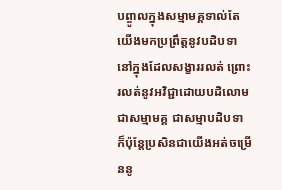បព្ចូាលក្នុងសម្មាមគ្គទាល់តែយេីងមកប្រព្រឹត្តនូវបដិបទានៅក្នុងដែលសង្ខាររលត់ ព្រេាះរលត់នូវអវិជ្ជាដេាយបដិលេាម ជាសម្មាមគ្គ ជាសម្មាបដិបទា ក៏ប៉ុន្តែប្រសិនជាយេីងអត់ចម្រេីននូ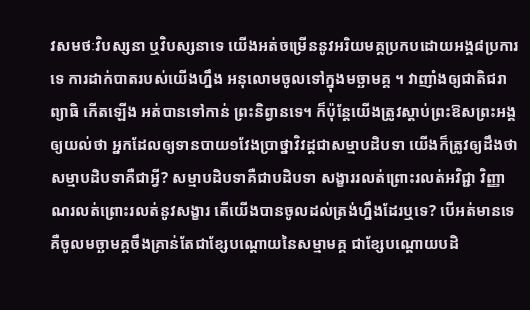វសមថៈវិបស្សនា ឬវិបស្សនាទេ យេីងអត់ចម្រេីននូវអរិយមគ្គប្រកបដេាយអង្គ៨ប្រការទេ ការដាក់បាតរបស់យេីងហ្នឹង អនុលេាមចូលទៅក្នុងមច្ឆាមគ្គ ។ វាញាំងឲ្យជាតិជរា ព្យាធិ កេីតឡេីង អត់បានទៅកាន់ ព្រះនិព្វានទេ។ ក៏ប៉ុន្តែយេីងត្រូវស្តាប់ព្រះឱសព្រះអង្គឲ្យយល់ថា អ្នកដែលឲ្យទានបាយ១វែងប្រាថ្នាវិវដ្តជាសម្មាបដិបទា យេីងក៏ត្រូវឲ្យដឹងថា សម្មាបដិបទាគឺជាអ្វី? សម្មាបដិបទាគឺជាបដិបទា សង្ខាររលត់ព្រេាះរលត់អវិជ្ជា វិញ្ញាណរលត់ព្រេាះរលត់នូវសង្ខារ តេីយេីងបានចូលដល់ត្រង់ហ្នឹងដែរឬទេ? បេីអត់មានទេគឺចូលមច្ឆាមគ្គចឹងគ្រាន់តែជាខ្សែបណ្តេាយនៃសម្មាមគ្គ ជាខ្សែបណ្តេាយបដិ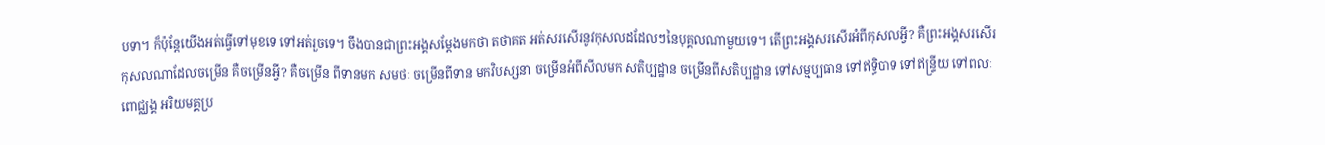បទា។ ក៏ប៉ុន្តែយេីងអត់ធ្វេីទៅមុខទេ ទៅអត់រួចទេ។ ចឹងបានជាព្រះអង្គសម្តែងមកថា តថាគត អត់សរសេីរនូវកុសលដដែលៗនៃបុគ្គលណាមួយទេ។ តេីព្រះអង្គសរសេីរអំពីកុសលអ្វី? គឺព្រះអង្គសរសេីរកុសលណាដែលចម្រេីន គឺចម្រេីនអ្វី? គឺចម្រេីន ពីទានមក សមថៈ ចម្រេីនពីទាន មកវិបស្សនា ចម្រេីនអំពីសីលមក សតិប្បដ្ឋាន ចម្រេីនពីសតិប្បដ្ឋាន ទៅសម្មប្បធាន ទៅឥទ្ធិបាទ ទៅឥន្ទ្រីយ ទៅពលៈ ពេាជ្ឈង្គ អរិយមគ្គប្រ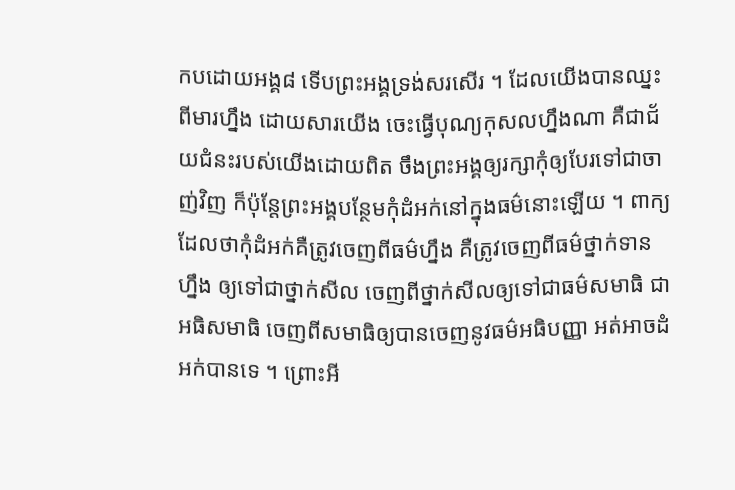កបដេាយអង្គ៨ ទេីបព្រះអង្គទ្រង់សរសេីរ ។ ដែលយេីងបានឈ្នះពីមារហ្នឹង ដេាយសារយេីង ចេះធ្វេីបុណ្យកុសលហ្នឹងណា គឺជាជ័យជំនះរបស់យេីងដេាយពិត ចឹងព្រះអង្គឲ្យរក្សាកុំឲ្យបែរទៅជាចាញ់វិញ ក៏ប៉ុន្តែព្រះអង្គបន្ថែមកុំដំអក់នៅក្នុងធម៌នេាះឡេីយ ។ ពាក្យដែលថាកុំដំអក់គឺត្រូវចេញពីធម៌ហ្នឹង គឺត្រូវចេញពីធម៌ថ្នាក់ទានហ្នឹង ឲ្យទៅជាថ្នាក់សីល ចេញពីថ្នាក់សីលឲ្យទៅជាធម៌សមាធិ ជាអធិសមាធិ ចេញពីសមាធិឲ្យបានចេញនូវធម៌អធិបញ្ញា អត់អាចដំអក់បានទេ ។ ព្រេាះអី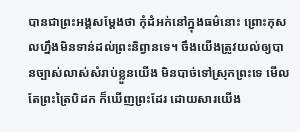បានជាព្រះអង្គសម្តែងថា កុំដំអក់នៅក្នុងធម៌នេាះ ព្រេាះកុសលហ្នឹងមិនទាន់ដល់ព្រះនិព្វានទេ។ ចឹងយេីងត្រូវយល់ឲ្យបានច្បាស់លាស់សំរាប់ខ្លួនយេីង មិនបាច់ទៅស្រុកព្រះទេ មេីលតែព្រះត្រៃបិដក ក៏ឃេីញព្រះដែរ ដេាយសារយេីង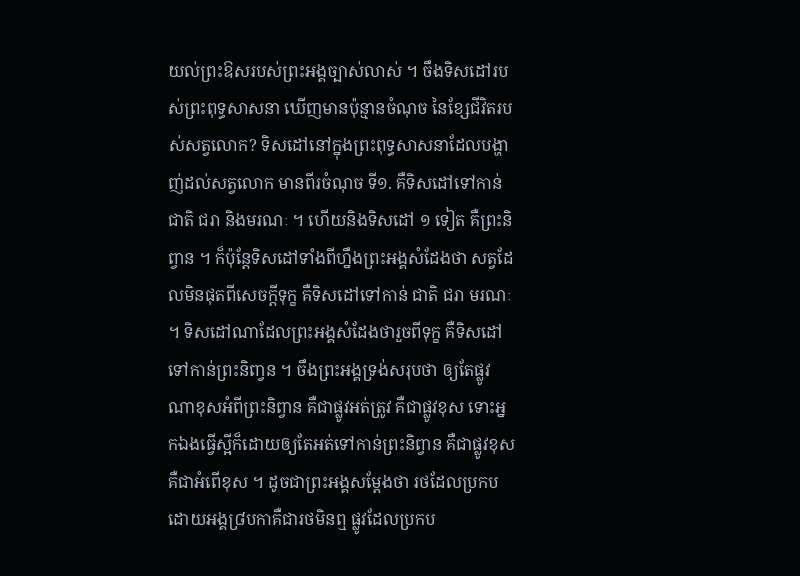យល់ព្រះឱសរបស់ព្រះអង្គច្បាស់លាស់ ។ ចឹងទិសដៅរបស់ព្រះពុទ្ធសាសនា ឃេីញមានប៉ុន្មានចំណុច នៃខ្សែជីវិតរបស់សត្វលេាក? ទិសដៅនៅក្នុងព្រះពុទ្ធសាសនាដែលបង្ហាញ់ដល់សត្វលេាក មានពីរចំណុច ទី១. គឺទិសដៅទៅកាន់ ជាតិ ជរា និងមរណៈ ។ ហេីយនិងទិសដៅ ១ ទៀត គឺព្រះនិព្វាន ។ ក៏ប៉ុន្តែទិសដៅទាំងពីហ្នឹងព្រះអង្គសំដែងថា សត្វដែលមិនផុតពីសេចក្តីទុក្ខ គឺទិសដៅទៅកាន់ ជាតិ ជរា មរណៈ ។ ទិសដៅណាដែលព្រះអង្គសំដែងថារួចពីទុក្ខ គឺទិសដៅទៅកាន់ព្រះនិពា្វន ។ ចឹងព្រះអង្គទ្រង់សរុបថា ឲ្យតែផ្លូវណាខុសអំពីព្រះនិព្វាន គឺជាផ្លូវអត់ត្រូវ គឺជាផ្លូវខុស ទេាះអ្នកឯងធ្វេីស្អីក៏ដេាយឲ្យតែអត់ទៅកាន់ព្រះនិព្វាន គឺជាផ្លូវខុស គឺជាអំពេីខុស ។ ដូចជាព្រះអង្គសម្តែងថា រថដែលប្រកបដេាយអង្គ៨្របកាគឺជារថមិនឮ ផ្លូវដែលប្រកប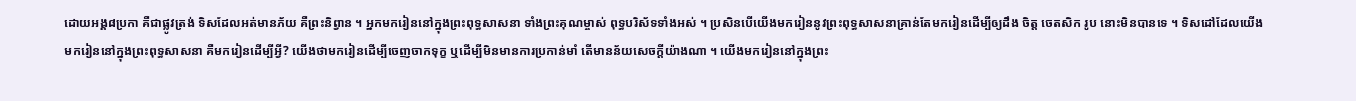ដេាយអង្គ៨ប្រកា គឺជាផ្លូវត្រង់ ទិសដែលអត់មានភ័យ គឺព្រះនិព្វាន ។ អ្នកមករៀននៅក្នុងព្រះពុទ្ធសាសនា ទាំងព្រះគុណម្ចាស់ ពុទ្ធបរិស័ទទាំងអស់ ។ ប្រសិនបេីយេីងមករៀននូវព្រះពុទ្ធសាសនាគ្រាន់តែមករៀនដេីម្បីឲ្យដឹង ចិត្ត ចេតសិក រូប នេាះមិនបានទេ ។ ទិសដៅដែលយេីងមករៀននៅក្នុងព្រះពុទ្ធសាសនា គឺមករៀនដេីម្បីអ្វី? យេីងថាមករៀនដេីម្បីចេញចាកទុក្ខ ឬដេីម្បីមិនមានការប្រកាន់មាំ តេីមានន័យសេចក្តីយ៉ាងណា ។ យេីងមករៀននៅក្នុងព្រះ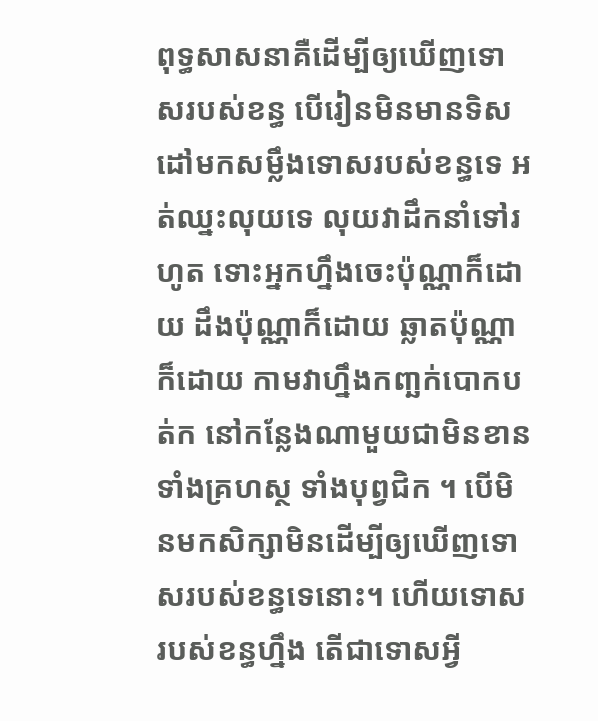ពុទ្ធសាសនាគឺដេីម្បីឲ្យឃេីញទេាសរបស់ខន្ធ បេីរៀនមិនមានទិសដៅមកសម្លឹងទេាសរបស់ខន្ធទេ អត់ឈ្នះលុយទេ លុយវាដឹកនាំទៅរហូត ទេាះអ្នកហ្នឹងចេះប៉ុណ្ណាក៏ដេាយ ដឹងប៉ុណ្ណាក៏ដេាយ ឆ្លាតប៉ុណ្ណាក៏ដេាយ កាមវាហ្នឹងកពា្ឆក់បេាកបត់ក នៅកន្លែងណាមួយជាមិនខាន ទាំងគ្រហស្ថ ទាំងបុព្វជិក ។ បេីមិនមកសិក្សាមិនដេីម្បីឲ្យឃេីញទេាសរបស់ខន្ធទេនេាះ។ ហេីយទេាសរបស់ខន្ធហ្នឹង តេីជាទេាសអ្វី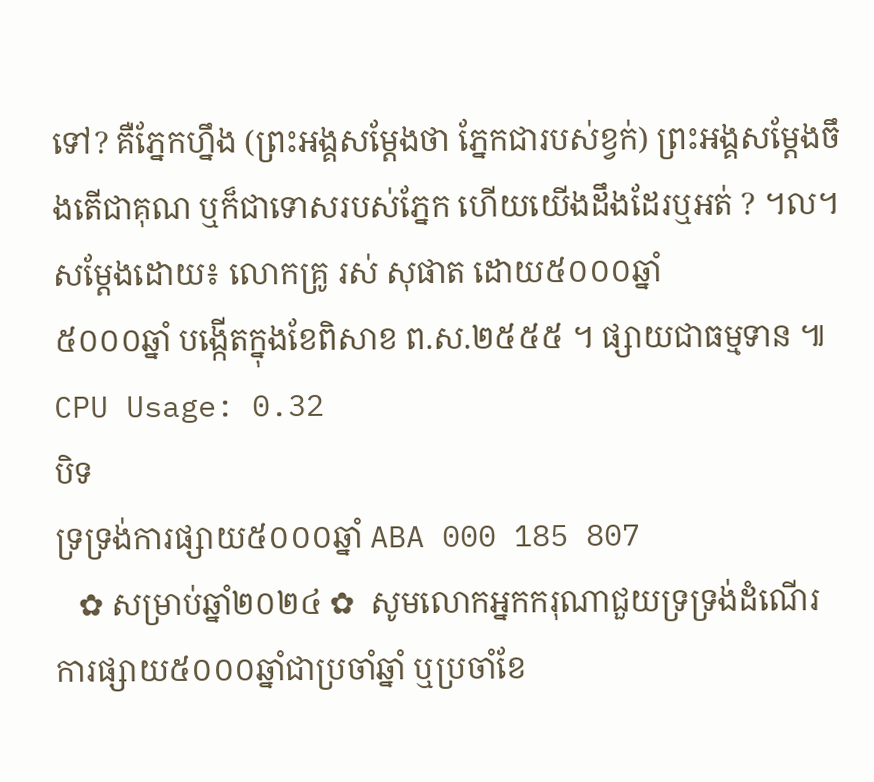ទៅ? គឺភ្នែកហ្នឹង (ព្រះអង្គសម្តែងថា ភ្នែកជារបស់ខ្វក់) ព្រះអង្គសម្តែងចឹងតេីជាគុណ ឬក៏ជាទេាសរបស់ភ្នែក ហេីយយេីងដឹងដែរឬអត់ ? ។ល។ សម្តែងដេាយ៖ លេាកគ្រូ រស់ សុផាត ដោយ៥០០០ឆ្នាំ
៥០០០ឆ្នាំ បង្កើតក្នុងខែពិសាខ ព.ស.២៥៥៥ ។ ផ្សាយជាធម្មទាន ៕
CPU Usage: 0.32
បិទ
ទ្រទ្រង់ការផ្សាយ៥០០០ឆ្នាំ ABA 000 185 807
   ✿ សម្រាប់ឆ្នាំ២០២៤ ✿  សូមលោកអ្នកករុណាជួយទ្រទ្រង់ដំណើរការផ្សាយ៥០០០ឆ្នាំជាប្រចាំឆ្នាំ ឬប្រចាំខែ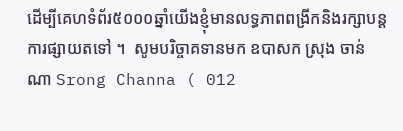ដើម្បីគេហទំព័រ៥០០០ឆ្នាំយើងខ្ញុំមានលទ្ធភាពពង្រីកនិងរក្សាបន្តការផ្សាយតទៅ ។  សូមបរិច្ចាគទានមក ឧបាសក ស្រុង ចាន់ណា Srong Channa ( 012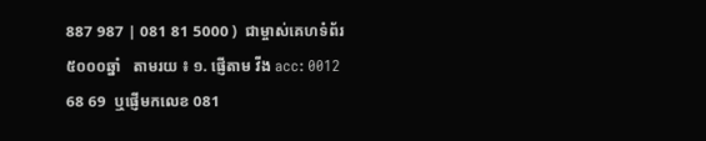887 987 | 081 81 5000 )  ជាម្ចាស់គេហទំព័រ៥០០០ឆ្នាំ   តាមរយ ៖ ១. ផ្ញើតាម វីង acc: 0012 68 69  ឬផ្ញើមកលេខ 081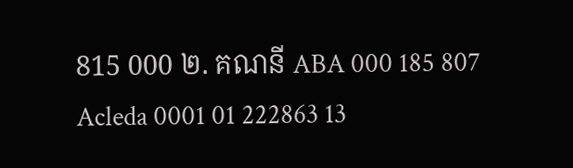815 000 ២. គណនី ABA 000 185 807 Acleda 0001 01 222863 13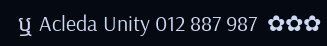ឬ Acleda Unity 012 887 987  ✿✿✿